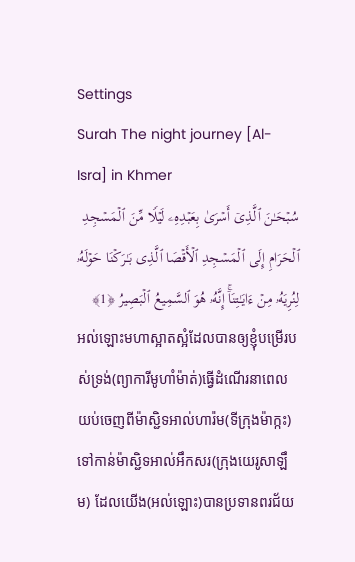Settings
Surah The night journey [Al-Isra] in Khmer
سُبۡحَـٰنَ ٱلَّذِیۤ أَسۡرَىٰ بِعَبۡدِهِۦ لَیۡلࣰا مِّنَ ٱلۡمَسۡجِدِ ٱلۡحَرَامِ إِلَى ٱلۡمَسۡجِدِ ٱلۡأَقۡصَا ٱلَّذِی بَـٰرَكۡنَا حَوۡلَهُۥ لِنُرِیَهُۥ مِنۡ ءَایَـٰتِنَاۤۚ إِنَّهُۥ هُوَ ٱلسَّمِیعُ ٱلۡبَصِیرُ ﴿1﴾
អល់ឡោះមហាស្អាតស្អំដែលបានឲ្យខ្ញុំបម្រើរបស់ទ្រង់(ព្យាការីមូហាំម៉ាត់)ធ្វើដំណើរនាពេលយប់ចេញពីម៉ាស្ជិទអាល់ហារ៉ម(ទីក្រុងម៉ាក្កះ)ទៅកាន់ម៉ាស្ជិទអាល់អឹកសរ(ក្រុងយេរូសាឡឹម) ដែលយើង(អល់ឡោះ)បានប្រទានពរជ័យ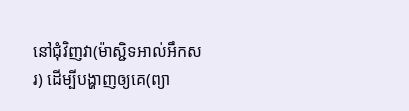នៅជុំវិញវា(ម៉ាស្ជិទអាល់អឹកសរ) ដើម្បីបង្ហាញឲ្យគេ(ព្យា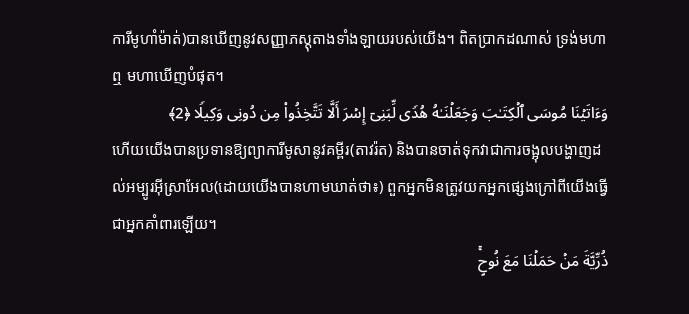ការីមូហាំម៉ាត់)បានឃើញនូវសញ្ញាភស្តុតាងទាំងឡាយរបស់យើង។ ពិតប្រាកដណាស់ ទ្រង់មហាឮ មហាឃើញបំផុត។
وَءَاتَیۡنَا مُوسَى ٱلۡكِتَـٰبَ وَجَعَلۡنَـٰهُ هُدࣰى لِّبَنِیۤ إِسۡرَ أَلَّا تَتَّخِذُوا۟ مِن دُونِی وَكِیلࣰا ﴿2﴾
ហើយយើងបានប្រទានឱ្យព្យាការីមូសានូវគម្ពីរ(តាវរ៉ត) និងបានចាត់ទុកវាជាការចង្អុលបង្ហាញដល់អម្បូរអ៊ីស្រាអែល(ដោយយើងបានហាមឃាត់ថា៖) ពួកអ្នកមិនត្រូវយកអ្នកផ្សេងក្រៅពីយើងធ្វើជាអ្នកគាំពារឡើយ។
ذُرِّیَّةَ مَنۡ حَمَلۡنَا مَعَ نُوحٍۚ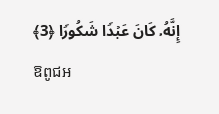إِنَّهُۥ كَانَ عَبۡدࣰا شَكُورࣰا ﴿3﴾
ឱពូជអ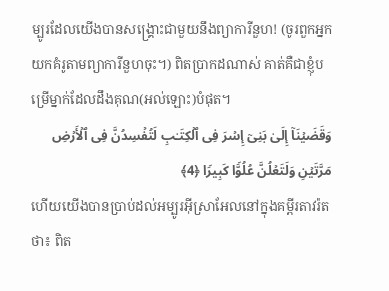ម្បូរដែលយើងបានសង្រ្គោះជាមួយនឹងព្យាការីនួហ! (ចូរពួកអ្នកយកគំរូតាមព្យាការីនួហចុះ។) ពិតប្រាកដណាស់ គាត់គឺជាខ្ញុំបម្រើម្នាក់ដែលដឹងគុណ(អល់ឡោះ)បំផុត។
وَقَضَیۡنَاۤ إِلَىٰ بَنِیۤ إِسۡرَ فِی ٱلۡكِتَـٰبِ لَتُفۡسِدُنَّ فِی ٱلۡأَرۡضِ مَرَّتَیۡنِ وَلَتَعۡلُنَّ عُلُوࣰّا كَبِیرࣰا ﴿4﴾
ហើយយើងបានប្រាប់ដល់អម្បូរអ៊ីស្រាអែលនៅក្នុងគម្ពីរតាវរ៉តថា៖ ពិត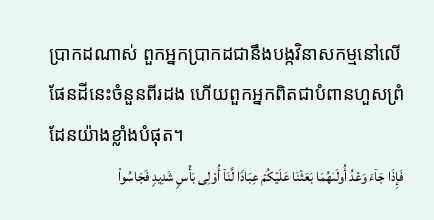ប្រាកដណាស់ ពួកអ្នកប្រាកដជានឹងបង្កវិនាសកម្មនៅលើផែនដីនេះចំនួនពីរដង ហើយពួកអ្នកពិតជាបំពានហួសព្រំដែនយ៉ាងខ្លាំងបំផុត។
فَإِذَا جَاۤءَ وَعۡدُ أُولَىٰهُمَا بَعَثۡنَا عَلَیۡكُمۡ عِبَادࣰا لَّنَاۤ أُو۟لِی بَأۡسࣲ شَدِیدࣲ فَجَاسُوا۟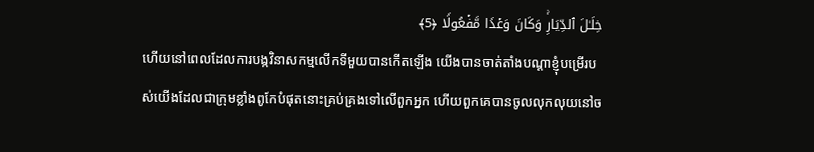خِلَـٰلَ ٱلدِّیَارِۚ وَكَانَ وَعۡدࣰا مَّفۡعُولࣰا ﴿5﴾
ហើយនៅពេលដែលការបង្កវិនាសកម្មលើកទីមួយបានកើតឡើង យើងបានចាត់តាំងបណ្តាខ្ញុំបម្រើរបស់យើងដែលជាក្រុមខ្លាំងពូកែបំផុតនោះគ្រប់គ្រងទៅលើពួកអ្នក ហើយពួកគេបានចូលលុកលុយនៅច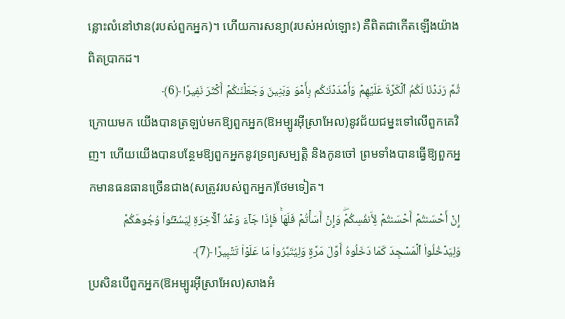ន្លោះលំនៅឋាន(របស់ពួកអ្នក)។ ហើយការសន្យា(របស់អល់ឡោះ) គឺពិតជាកើតឡើងយ៉ាងពិតប្រាកដ។
ثُمَّ رَدَدۡنَا لَكُمُ ٱلۡكَرَّةَ عَلَیۡهِمۡ وَأَمۡدَدۡنَـٰكُم بِأَمۡوَ وَبَنِینَ وَجَعَلۡنَـٰكُمۡ أَكۡثَرَ نَفِیرًا ﴿6﴾
ក្រោយមក យើងបានត្រឡប់មកឱ្យពួកអ្នក(ឱអម្បូរអ៊ីស្រាអែល)នូវជ័យជម្នះទៅលើពួកគេវិញ។ ហើយយើងបានបន្ថែមឱ្យពួកអ្នកនូវទ្រព្យសម្បត្តិ និងកូនចៅ ព្រមទាំងបានធ្វើឱ្យពួកអ្នកមានធនធានច្រើនជាង(សត្រូវរបស់ពួកអ្នក)ថែមទៀត។
إِنۡ أَحۡسَنتُمۡ أَحۡسَنتُمۡ لِأَنفُسِكُمۡۖ وَإِنۡ أَسَأۡتُمۡ فَلَهَاۚ فَإِذَا جَاۤءَ وَعۡدُ ٱلۡـَٔاخِرَةِ لِیَسُـࣳۤـُٔوا۟ وُجُوهَكُمۡ وَلِیَدۡخُلُوا۟ ٱلۡمَسۡجِدَ كَمَا دَخَلُوهُ أَوَّلَ مَرَّةࣲ وَلِیُتَبِّرُوا۟ مَا عَلَوۡا۟ تَتۡبِیرًا ﴿7﴾
ប្រសិនបើពួកអ្នក(ឱអម្បូរអ៊ីស្រាអែល)សាងអំ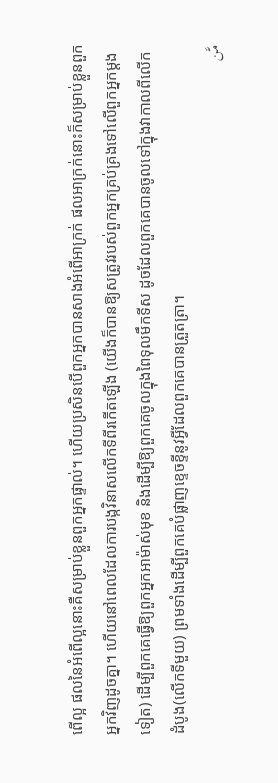ពើល្អ ផលនៃអំពើល្អនោះគឺសម្រាប់ខ្លួនពួកអ្នកផ្ទាល់។ ហើយប្រសិនបើពួកអ្នកបានសាងអំពើអាក្រក់ ផលអាក្រក់នោះក៏សម្រាប់ខ្លួនពួកអ្នកវិញដូចគ្នា។ ហើយនៅពេលដែលការបង្កវិនាសលើកទីពីរកើតឡើង (យើងក៏បានឱ្យសត្រូវរបស់ពួកអ្នកគ្រប់គ្រងទៅលើពួកអ្នកម្តងទៀត) ដើម្បីពួកគេធ្វើឱ្យពួកអ្នកអាម៉ាស់មុខ និងដើម្បីឱ្យពួកគេចូលក្នុងពៃទុលមឹកទីស ដូចដែលពួកគេបានចូលទៅក្នុងវាកាលពីលើកដំបូង(លើកទីមួយ) ព្រមទាំងដើម្បីពួកគេបំផ្លាញខ្ទេចខ្ទីនូវអ្វីដែលពួកគេបានត្រួតត្រា។
مَّن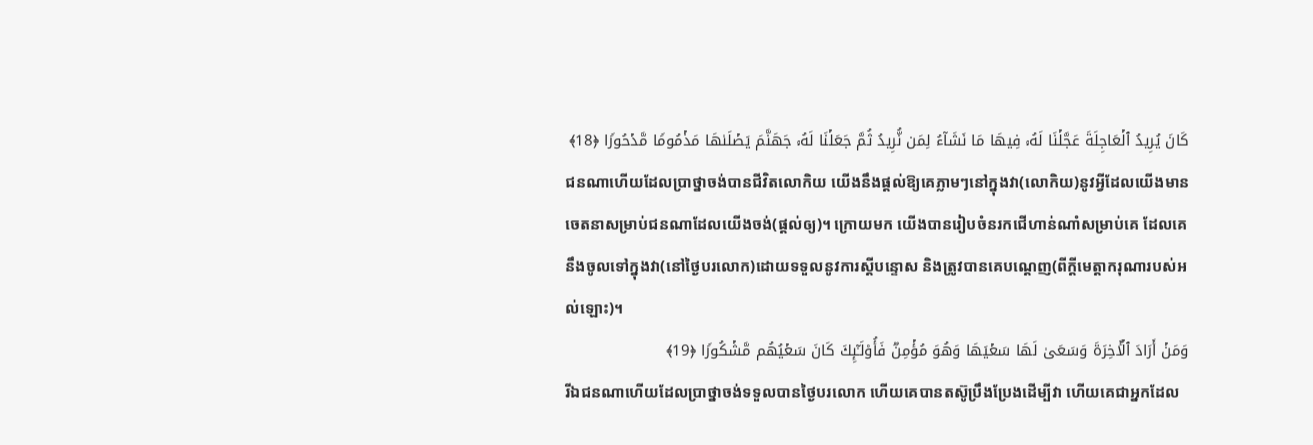كَانَ یُرِیدُ ٱلۡعَاجِلَةَ عَجَّلۡنَا لَهُۥ فِیهَا مَا نَشَاۤءُ لِمَن نُّرِیدُ ثُمَّ جَعَلۡنَا لَهُۥ جَهَنَّمَ یَصۡلَىٰهَا مَذۡمُومࣰا مَّدۡحُورࣰا ﴿18﴾
ជនណាហើយដែលប្រាថ្នាចង់បានជីវិតលោកិយ យើងនឹងផ្ដល់ឱ្យគេភ្លាមៗនៅក្នុងវា(លោកិយ)នូវអ្វីដែលយើងមានចេតនាសម្រាប់ជនណាដែលយើងចង់(ផ្តល់ឲ្យ)។ ក្រោយមក យើងបានរៀបចំនរកជើហាន់ណាំសម្រាប់គេ ដែលគេនឹងចូលទៅក្នុងវា(នៅថ្ងៃបរលោក)ដោយទទួលនូវការស្ដីបន្ទោស និងត្រូវបានគេបណ្តេញ(ពីក្តីមេត្តាករុណារបស់អល់ឡោះ)។
وَمَنۡ أَرَادَ ٱلۡـَٔاخِرَةَ وَسَعَىٰ لَهَا سَعۡیَهَا وَهُوَ مُؤۡمِنࣱ فَأُو۟لَـٰۤىِٕكَ كَانَ سَعۡیُهُم مَّشۡكُورࣰا ﴿19﴾
រីឯជនណាហើយដែលប្រាថ្នាចង់ទទួលបានថ្ងៃបរលោក ហើយគេបានតស៊ូប្រឹងប្រែងដើម្បីវា ហើយគេជាអ្នកដែល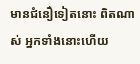មានជំនឿទៀតនោះ ពិតណាស់ អ្នកទាំងនោះហើយ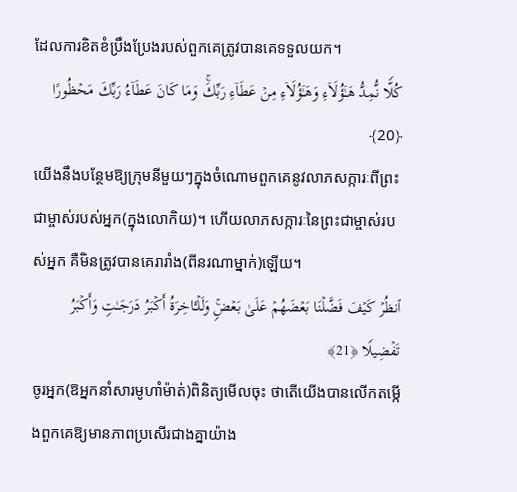ដែលការខិតខំប្រឹងប្រែងរបស់ពួកគេត្រូវបានគេទទួលយក។
كُلࣰّا نُّمِدُّ هَـٰۤؤُلَاۤءِ وَهَـٰۤؤُلَاۤءِ مِنۡ عَطَاۤءِ رَبِّكَۚ وَمَا كَانَ عَطَاۤءُ رَبِّكَ مَحۡظُورًا ﴿20﴾
យើងនឹងបន្ថែមឱ្យក្រុមនីមួយៗក្នុងចំណោមពួកគេនូវលាភសក្ការៈពីព្រះជាម្ចាស់របស់អ្នក(ក្នុងលោកិយ)។ ហើយលាភសក្ការៈនៃព្រះជាម្ចាស់របស់អ្នក គឺមិនត្រូវបានគេរារាំង(ពីនរណាម្នាក់)ឡើយ។
ٱنظُرۡ كَیۡفَ فَضَّلۡنَا بَعۡضَهُمۡ عَلَىٰ بَعۡضࣲۚ وَلَلۡـَٔاخِرَةُ أَكۡبَرُ دَرَجَـٰتࣲ وَأَكۡبَرُ تَفۡضِیلࣰا ﴿21﴾
ចូរអ្នក(ឱអ្នកនាំសារមូហាំម៉ាត់)ពិនិត្យមើលចុះ ថាតើយើងបានលើកតម្កើងពួកគេឱ្យមានភាពប្រសើរជាងគ្នាយ៉ាង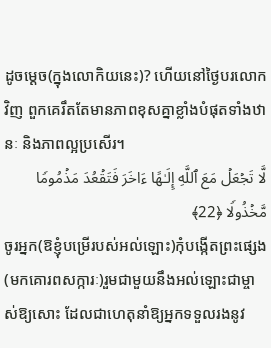ដូចម្ដេច(ក្នុងលោកិយនេះ)? ហើយនៅថ្ងៃបរលោកវិញ ពួកគេរឹតតែមានភាពខុសគ្នាខ្លាំងបំផុតទាំងឋានៈ និងភាពល្អប្រសើរ។
لَّا تَجۡعَلۡ مَعَ ٱللَّهِ إِلَـٰهًا ءَاخَرَ فَتَقۡعُدَ مَذۡمُومࣰا مَّخۡذُولࣰا ﴿22﴾
ចូរអ្នក(ឱខ្ញុំបម្រើរបស់អល់ឡោះ)កុំបង្កើតព្រះផ្សេង(មកគោរពសក្ការៈ)រួមជាមួយនឹងអល់ឡោះជាម្ចាស់ឱ្យសោះ ដែលជាហេតុនាំឱ្យអ្នកទទួលរងនូវ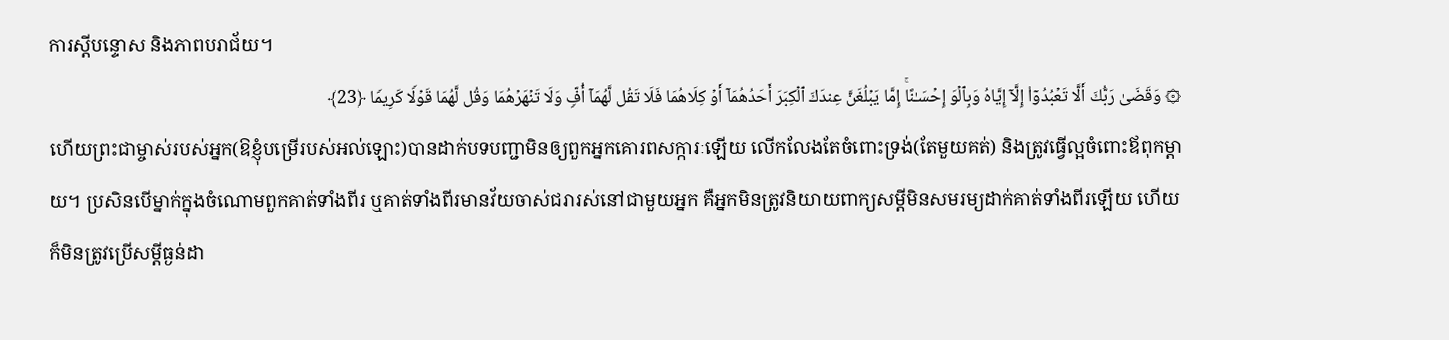ការស្ដីបន្ទោស និងភាពបរាជ័យ។
۞ وَقَضَىٰ رَبُّكَ أَلَّا تَعۡبُدُوۤا۟ إِلَّاۤ إِیَّاهُ وَبِٱلۡوَ إِحۡسَـٰنًاۚ إِمَّا یَبۡلُغَنَّ عِندَكَ ٱلۡكِبَرَ أَحَدُهُمَاۤ أَوۡ كِلَاهُمَا فَلَا تَقُل لَّهُمَاۤ أُفࣲّ وَلَا تَنۡهَرۡهُمَا وَقُل لَّهُمَا قَوۡلࣰا كَرِیمࣰا ﴿23﴾
ហើយព្រះជាម្ចាស់របស់អ្នក(ឱខ្ញុំបម្រើរបស់អល់ឡោះ)បានដាក់បទបញ្ជាមិនឲ្យពួកអ្នកគោរពសក្ការៈឡើយ លើកលែងតែចំពោះទ្រង់(តែមួយគត់) និងត្រូវធ្វើល្អចំពោះឪពុកម្ដាយ។ ប្រសិនបើម្នាក់ក្នុងចំណោមពួកគាត់ទាំងពីរ ឬគាត់ទាំងពីរមានវ័យចាស់ជរារស់នៅជាមួយអ្នក គឺអ្នកមិនត្រូវនិយាយពាក្យសម្តីមិនសមរម្យដាក់គាត់ទាំងពីរឡើយ ហើយក៏មិនត្រូវប្រើសម្ដីធ្ងន់ដា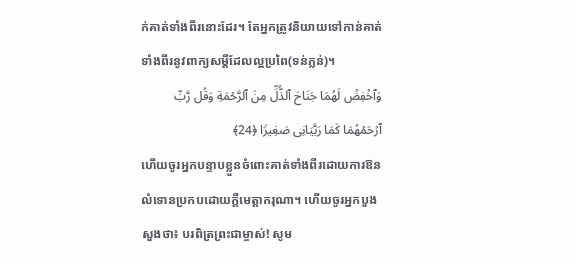ក់គាត់ទាំងពីរនោះដែរ។ តែអ្នកត្រូវនិយាយទៅកាន់គាត់ទាំងពីរនូវពាក្យសម្ដីដែលល្អប្រពៃ(ទន់ភ្លន់)។
وَٱخۡفِضۡ لَهُمَا جَنَاحَ ٱلذُّلِّ مِنَ ٱلرَّحۡمَةِ وَقُل رَّبِّ ٱرۡحَمۡهُمَا كَمَا رَبَّیَانِی صَغِیرࣰا ﴿24﴾
ហើយចូរអ្នកបន្ទាបខ្លួនចំពោះគាត់ទាំងពីរដោយការឱនលំទោនប្រកបដោយក្ដីមេត្តាករុណា។ ហើយចូរអ្នកបួងសួងថា៖ បរពិត្រព្រះជាម្ចាស់! សូម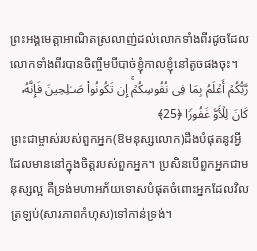ព្រះអង្គមេត្តាអាណិតស្រលាញ់ដល់លោកទាំងពីរដូចដែលលោកទាំងពីរបានចិញ្ចឹមបីបាច់ខ្ញុំកាលខ្ញុំនៅតូចផងចុះ។
رَّبُّكُمۡ أَعۡلَمُ بِمَا فِی نُفُوسِكُمۡۚ إِن تَكُونُوا۟ صَـٰلِحِینَ فَإِنَّهُۥ كَانَ لِلۡأَوَّ غَفُورࣰا ﴿25﴾
ព្រះជាម្ចាស់របស់ពួកអ្នក(ឱមនុស្សលោក)ដឹងបំផុតនូវអ្វីដែលមាននៅក្នុងចិត្តរបស់ពួកអ្នក។ ប្រសិនបើពួកអ្នកជាមនុស្សល្អ គឺទ្រង់មហាអភ័យទោសបំផុតចំពោះអ្នកដែលវិលត្រឡប់(សារភាពកំហុស)ទៅកាន់ទ្រង់។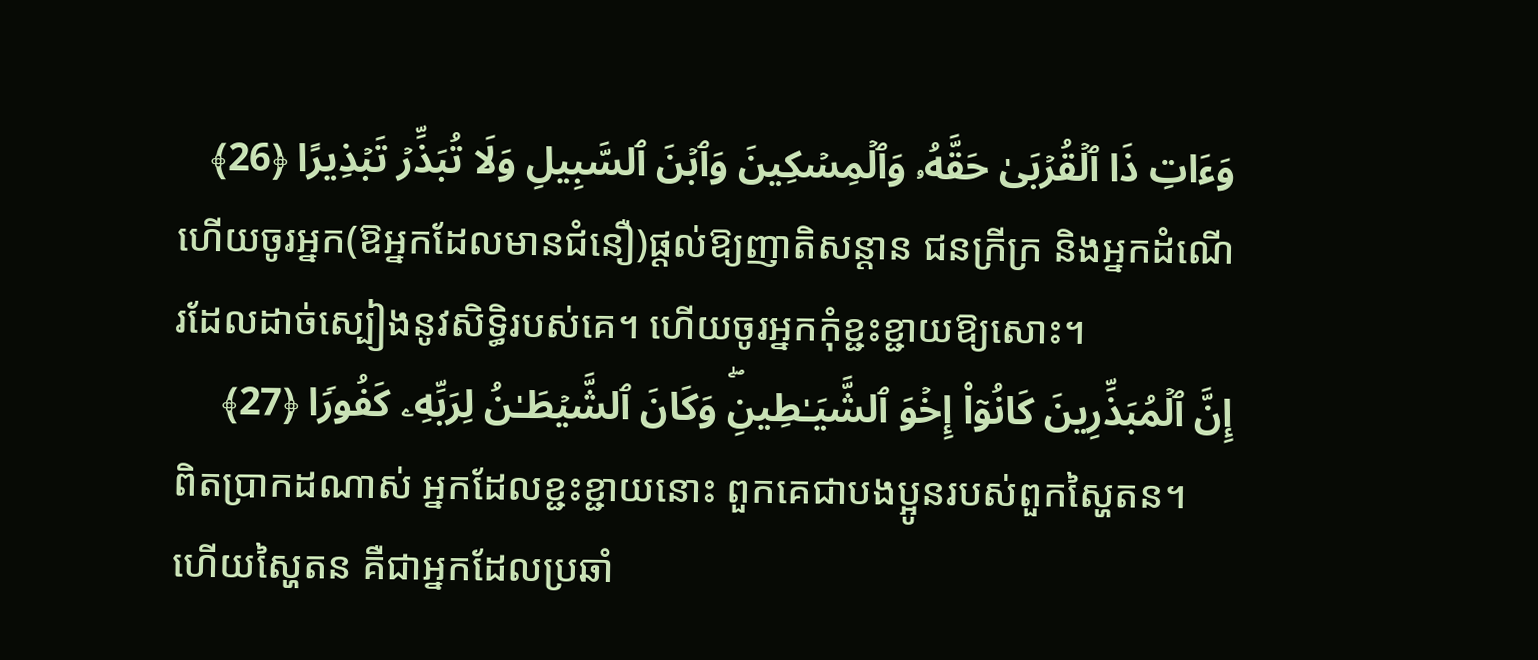وَءَاتِ ذَا ٱلۡقُرۡبَىٰ حَقَّهُۥ وَٱلۡمِسۡكِینَ وَٱبۡنَ ٱلسَّبِیلِ وَلَا تُبَذِّرۡ تَبۡذِیرًا ﴿26﴾
ហើយចូរអ្នក(ឱអ្នកដែលមានជំនឿ)ផ្ដល់ឱ្យញាតិសន្ដាន ជនក្រីក្រ និងអ្នកដំណើរដែលដាច់ស្បៀងនូវសិទ្ធិរបស់គេ។ ហើយចូរអ្នកកុំខ្ជះខ្ជាយឱ្យសោះ។
إِنَّ ٱلۡمُبَذِّرِینَ كَانُوۤا۟ إِخۡوَ ٱلشَّیَـٰطِینِۖ وَكَانَ ٱلشَّیۡطَـٰنُ لِرَبِّهِۦ كَفُورࣰا ﴿27﴾
ពិតប្រាកដណាស់ អ្នកដែលខ្ជះខ្ជាយនោះ ពួកគេជាបងប្អូនរបស់ពួកស្ហៃតន។ ហើយស្ហៃតន គឺជាអ្នកដែលប្រឆាំ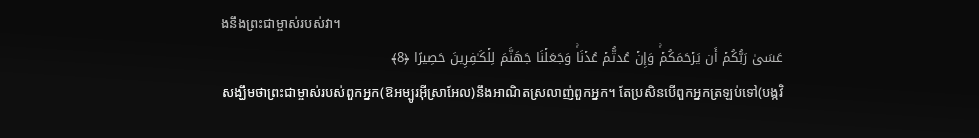ងនឹងព្រះជាម្ចាស់របស់វា។
عَسَىٰ رَبُّكُمۡ أَن یَرۡحَمَكُمۡۚ وَإِنۡ عُدتُّمۡ عُدۡنَاۚ وَجَعَلۡنَا جَهَنَّمَ لِلۡكَـٰفِرِینَ حَصِیرًا ﴿8﴾
សង្ឃឹមថាព្រះជាម្ចាស់របស់ពួកអ្នក(ឱអម្បូរអ៊ីស្រាអែល)នឹងអាណិតស្រលាញ់ពួកអ្នក។ តែប្រសិនបើពួកអ្នកត្រឡប់ទៅ(បង្កវិ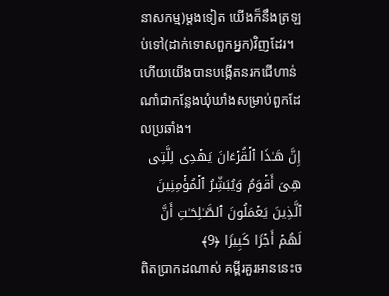នាសកម្ម)ម្តងទៀត យើងក៏នឹងត្រឡប់ទៅ(ដាក់ទោសពួកអ្នក)វិញដែរ។ ហើយយើងបានបង្កើតនរកជើហាន់ណាំជាកន្លែងឃុំឃាំងសម្រាប់ពួកដែលប្រឆាំង។
إِنَّ هَـٰذَا ٱلۡقُرۡءَانَ یَهۡدِی لِلَّتِی هِیَ أَقۡوَمُ وَیُبَشِّرُ ٱلۡمُؤۡمِنِینَ ٱلَّذِینَ یَعۡمَلُونَ ٱلصَّـٰلِحَـٰتِ أَنَّ لَهُمۡ أَجۡرࣰا كَبِیرࣰا ﴿9﴾
ពិតប្រាកដណាស់ គម្ពីរគួរអាននេះច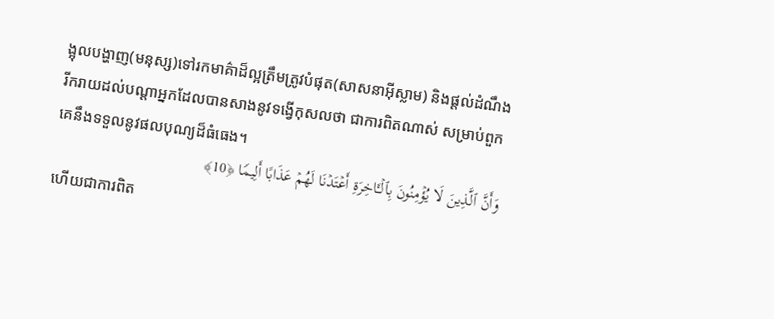ង្អុលបង្ហាញ(មនុស្ស)ទៅរកមាគ៌ាដ៏ល្អត្រឹមត្រូវបំផុត(សាសនាអ៊ីស្លាម) និងផ្ដល់ដំណឹងរីករាយដល់បណ្ដាអ្នកដែលបានសាងនូវទង្វើកុសលថា ជាការពិតណាស់ សម្រាប់ពួកគេនឹងទទួលនូវផលបុណ្យដ៏ធំធេង។
وَأَنَّ ٱلَّذِینَ لَا یُؤۡمِنُونَ بِٱلۡـَٔاخِرَةِ أَعۡتَدۡنَا لَهُمۡ عَذَابًا أَلِیمࣰا ﴿10﴾
ហើយជាការពិត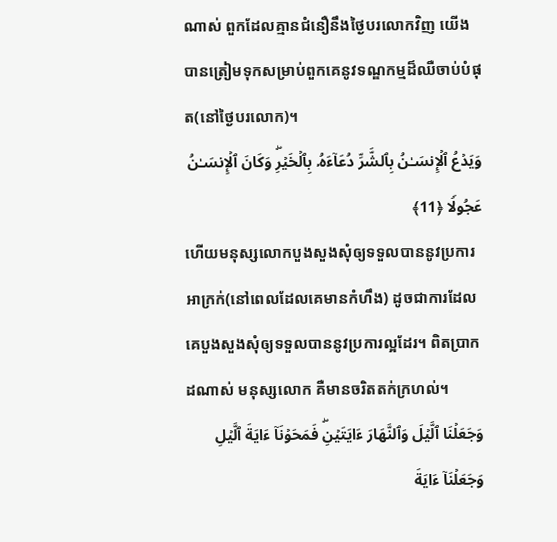ណាស់ ពួកដែលគ្មានជំនឿនឹងថ្ងៃបរលោកវិញ យើងបានត្រៀមទុកសម្រាប់ពួកគេនូវទណ្ឌកម្មដ៏ឈឺចាប់បំផុត(នៅថ្ងៃបរលោក)។
وَیَدۡعُ ٱلۡإِنسَـٰنُ بِٱلشَّرِّ دُعَاۤءَهُۥ بِٱلۡخَیۡرِۖ وَكَانَ ٱلۡإِنسَـٰنُ عَجُولࣰا ﴿11﴾
ហើយមនុស្សលោកបួងសួងសុំឲ្យទទួលបាននូវប្រការអាក្រក់(នៅពេលដែលគេមានកំហឹង) ដូចជាការដែលគេបួងសួងសុំឲ្យទទួលបាននូវប្រការល្អដែរ។ ពិតប្រាកដណាស់ មនុស្សលោក គឺមានចរិតតក់ក្រហល់។
وَجَعَلۡنَا ٱلَّیۡلَ وَٱلنَّهَارَ ءَایَتَیۡنِۖ فَمَحَوۡنَاۤ ءَایَةَ ٱلَّیۡلِ وَجَعَلۡنَاۤ ءَایَةَ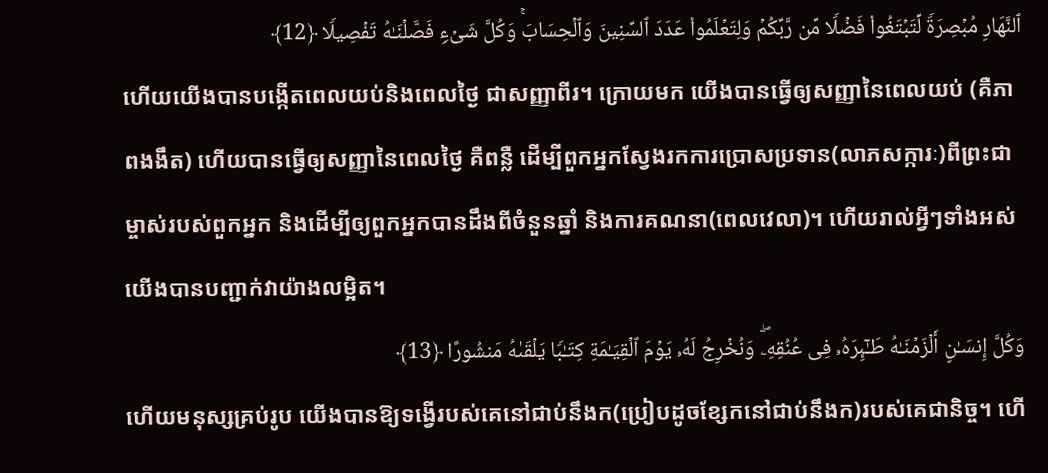ٱلنَّهَارِ مُبۡصِرَةࣰ لِّتَبۡتَغُوا۟ فَضۡلࣰا مِّن رَّبِّكُمۡ وَلِتَعۡلَمُوا۟ عَدَدَ ٱلسِّنِینَ وَٱلۡحِسَابَۚ وَكُلَّ شَیۡءࣲ فَصَّلۡنَـٰهُ تَفۡصِیلࣰا ﴿12﴾
ហើយយើងបានបង្កើតពេលយប់និងពេលថ្ងៃ ជាសញ្ញាពីរ។ ក្រោយមក យើងបានធ្វើឲ្យសញ្ញានៃពេលយប់ (គឺភាពងងឹត) ហើយបានធ្វើឲ្យសញ្ញានៃពេលថ្ងៃ គឺពន្លឺ ដើម្បីពួកអ្នកស្វែងរកការប្រោសប្រទាន(លាភសក្ការៈ)ពីព្រះជាម្ចាស់របស់ពួកអ្នក និងដើម្បីឲ្យពួកអ្នកបានដឹងពីចំនួនឆ្នាំ និងការគណនា(ពេលវេលា)។ ហើយរាល់អ្វីៗទាំងអស់ យើងបានបញ្ជាក់វាយ៉ាងលម្អិត។
وَكُلَّ إِنسَـٰنٍ أَلۡزَمۡنَـٰهُ طَـٰۤىِٕرَهُۥ فِی عُنُقِهِۦۖ وَنُخۡرِجُ لَهُۥ یَوۡمَ ٱلۡقِیَـٰمَةِ كِتَـٰبࣰا یَلۡقَىٰهُ مَنشُورًا ﴿13﴾
ហើយមនុស្សគ្រប់រូប យើងបានឱ្យទង្វើរបស់គេនៅជាប់នឹងក(ប្រៀបដូចខ្សែកនៅជាប់នឹងក)របស់គេជានិច្ច។ ហើ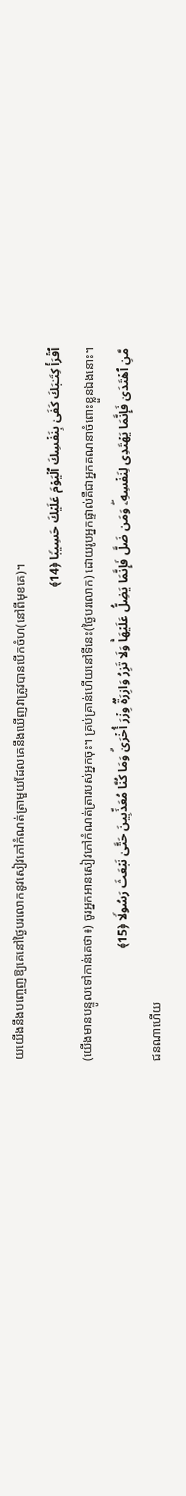យយើងនឹងបញ្ចេញឱ្យគេនៅថ្ងៃបរលោកនូវសៀវភៅកំណត់ត្រាមួយដែលគេនឹងឃើញវាត្រូវបានបើកចំហ(នៅពីមុខគេ)។
ٱقۡرَأۡ كِتَـٰبَكَ كَفَىٰ بِنَفۡسِكَ ٱلۡیَوۡمَ عَلَیۡكَ حَسِیبࣰا ﴿14﴾
(យើងមានបន្ទូលទៅកាន់គេថា៖) ចូរអ្នកអានសៀវភៅកំណត់ត្រារបស់អ្នកចុះ។ គ្រប់គ្រាន់ហើយនៅទីនេះ(ថ្ងៃបរលោក) ដោយរូបអ្នកផ្ទាល់គឺជាអ្នកគណនាចំពោះខ្លួនឯងនោះ។
مَّنِ ٱهۡتَدَىٰ فَإِنَّمَا یَهۡتَدِی لِنَفۡسِهِۦۖ وَمَن ضَلَّ فَإِنَّمَا یَضِلُّ عَلَیۡهَاۚ وَلَا تَزِرُ وَازِرَةࣱ وِزۡرَ أُخۡرَىٰۗ وَمَا كُنَّا مُعَذِّبِینَ حَتَّىٰ نَبۡعَثَ رَسُولࣰا ﴿15﴾
ជនណាហើយ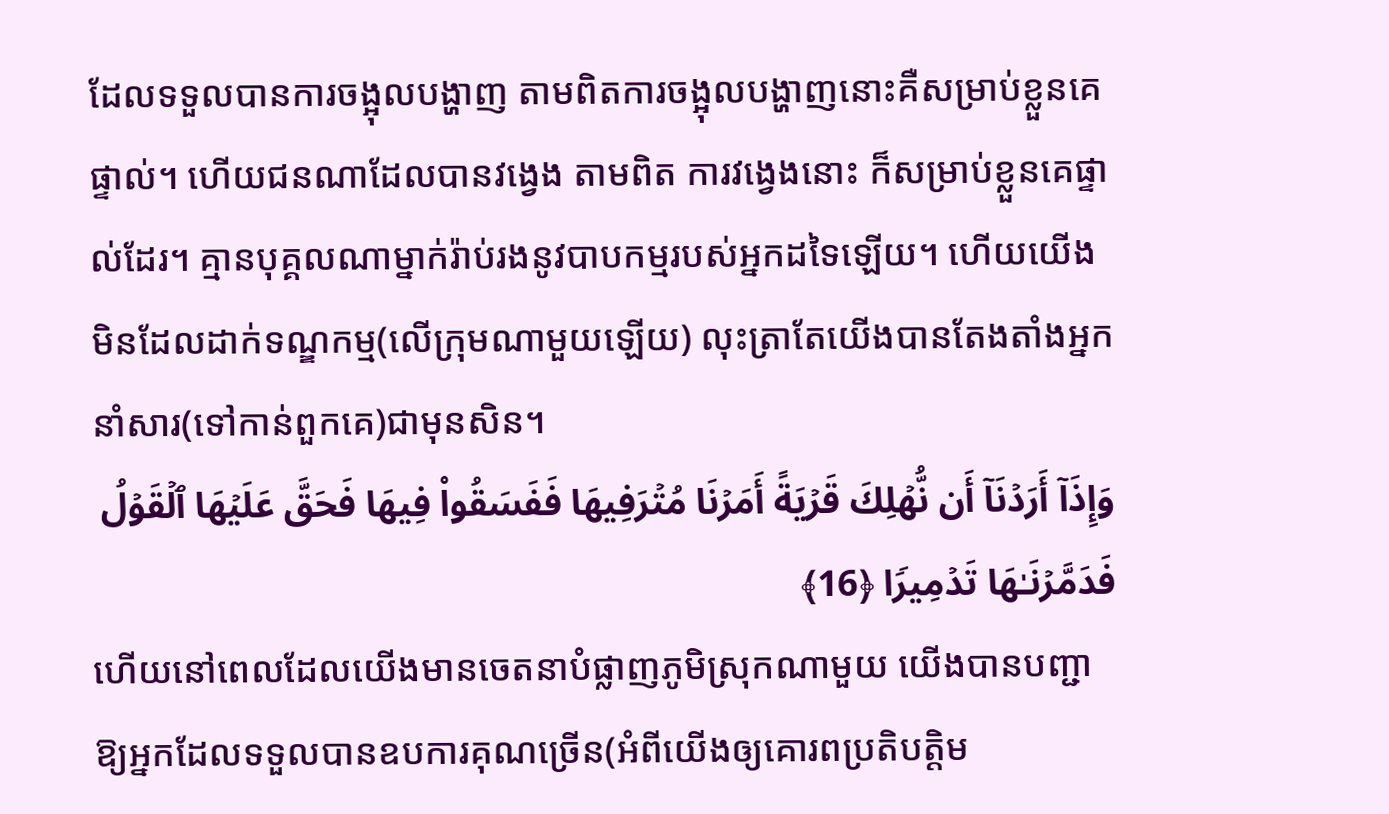ដែលទទួលបានការចង្អុលបង្ហាញ តាមពិតការចង្អុលបង្ហាញនោះគឺសម្រាប់ខ្លួនគេផ្ទាល់។ ហើយជនណាដែលបានវង្វេង តាមពិត ការវង្វេងនោះ ក៏សម្រាប់ខ្លួនគេផ្ទាល់ដែរ។ គ្មានបុគ្គលណាម្នាក់រ៉ាប់រងនូវបាបកម្មរបស់អ្នកដទៃឡើយ។ ហើយយើងមិនដែលដាក់ទណ្ឌកម្ម(លើក្រុមណាមួយឡើយ) លុះត្រាតែយើងបានតែងតាំងអ្នកនាំសារ(ទៅកាន់ពួកគេ)ជាមុនសិន។
وَإِذَاۤ أَرَدۡنَاۤ أَن نُّهۡلِكَ قَرۡیَةً أَمَرۡنَا مُتۡرَفِیهَا فَفَسَقُوا۟ فِیهَا فَحَقَّ عَلَیۡهَا ٱلۡقَوۡلُ فَدَمَّرۡنَـٰهَا تَدۡمِیرࣰا ﴿16﴾
ហើយនៅពេលដែលយើងមានចេតនាបំផ្លាញភូមិស្រុកណាមួយ យើងបានបញ្ជាឱ្យអ្នកដែលទទួលបានឧបការគុណច្រើន(អំពីយើងឲ្យគោរពប្រតិបត្តិម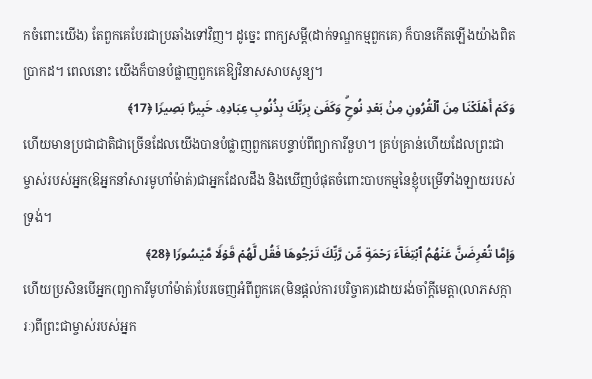កចំពោះយើង) តែពួកគេបែរជាប្រឆាំងទៅវិញ។ ដូច្នេះ ពាក្យសម្តី(ដាក់ទណ្ឌកម្មពួកគេ) ក៏បានកើតឡើងយ៉ាងពិតប្រាកដ។ ពេលនោះ យើងក៏បានបំផ្លាញពួកគេឱ្យវិនាសសាបសូន្យ។
وَكَمۡ أَهۡلَكۡنَا مِنَ ٱلۡقُرُونِ مِنۢ بَعۡدِ نُوحࣲۗ وَكَفَىٰ بِرَبِّكَ بِذُنُوبِ عِبَادِهِۦ خَبِیرَۢا بَصِیرࣰا ﴿17﴾
ហើយមានប្រជាជាតិជាច្រើនដែលយើងបានបំផ្លាញពួកគេបន្ទាប់ពីព្យាការីនួហ។ គ្រប់គ្រាន់ហើយដែលព្រះជាម្ចាស់របស់អ្នក(ឱអ្នកនាំសារមូហាំម៉ាត់)ជាអ្នកដែលដឹង និងឃើញបំផុតចំពោះបាបកម្មនៃខ្ញុំបម្រើទាំងឡាយរបស់ទ្រង់។
وَإِمَّا تُعۡرِضَنَّ عَنۡهُمُ ٱبۡتِغَاۤءَ رَحۡمَةࣲ مِّن رَّبِّكَ تَرۡجُوهَا فَقُل لَّهُمۡ قَوۡلࣰا مَّیۡسُورࣰا ﴿28﴾
ហើយប្រសិនបើអ្នក(ព្យាការីមូហាំម៉ាត់)បែរចេញអំពីពួកគេ(មិនផ្តល់ការបរិច្ចាគ)ដោយរង់ចាំក្តីមេត្តា(លាភសក្ការៈ)ពីព្រះជាម្ចាស់របស់អ្នក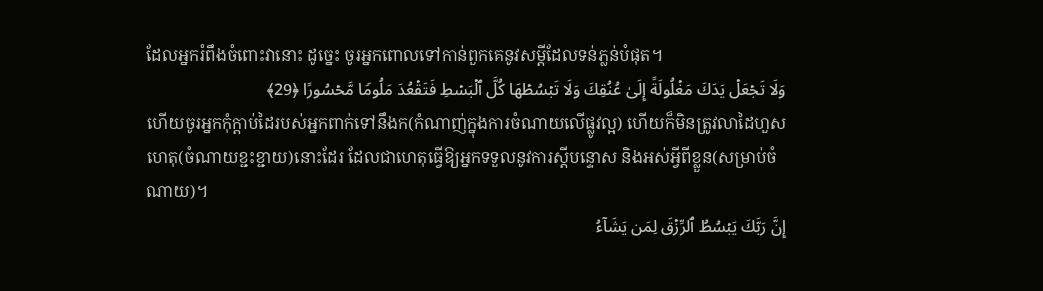ដែលអ្នករំពឹងចំពោះវានោះ ដូច្នេះ ចូរអ្នកពោលទៅកាន់ពួកគេនូវសម្ដីដែលទន់ភ្លន់បំផុត។
وَلَا تَجۡعَلۡ یَدَكَ مَغۡلُولَةً إِلَىٰ عُنُقِكَ وَلَا تَبۡسُطۡهَا كُلَّ ٱلۡبَسۡطِ فَتَقۡعُدَ مَلُومࣰا مَّحۡسُورًا ﴿29﴾
ហើយចូរអ្នកកុំក្តាប់ដៃរបស់អ្នកពាក់ទៅនឹងក(កំណាញ់ក្នុងការចំណាយលើផ្លូវល្អ) ហើយក៏មិនត្រូវលាដៃហួសហេតុ(ចំណាយខ្ជះខ្ជាយ)នោះដែរ ដែលជាហេតុធ្វើឱ្យអ្នកទទួលនូវការស្ដីបន្ទោស និងអស់អ្វីពីខ្លួន(សម្រាប់ចំណាយ)។
إِنَّ رَبَّكَ یَبۡسُطُ ٱلرِّزۡقَ لِمَن یَشَاۤءُ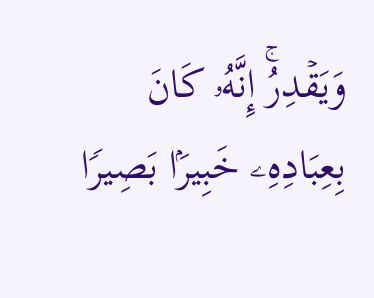وَیَقۡدِرُۚ إِنَّهُۥ كَانَ بِعِبَادِهِۦ خَبِیرَۢا بَصِیرࣰا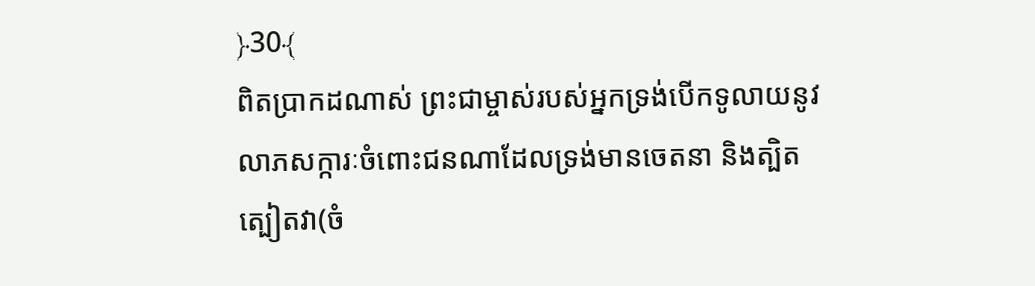﴿30﴾
ពិតប្រាកដណាស់ ព្រះជាម្ចាស់របស់អ្នកទ្រង់បើកទូលាយនូវលាភសក្ការៈចំពោះជនណាដែលទ្រង់មានចេតនា និងត្បិតត្បៀតវា(ចំ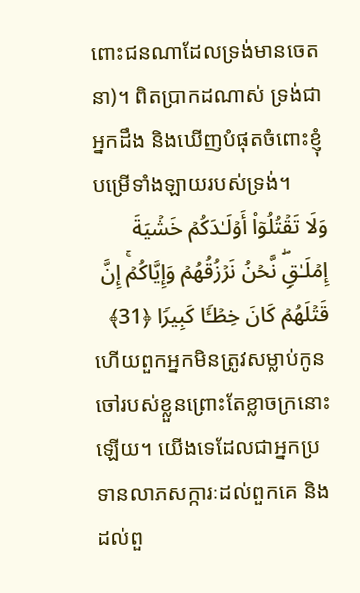ពោះជនណាដែលទ្រង់មានចេតនា)។ ពិតប្រាកដណាស់ ទ្រង់ជាអ្នកដឹង និងឃើញបំផុតចំពោះខ្ញុំបម្រើទាំងឡាយរបស់ទ្រង់។
وَلَا تَقۡتُلُوۤا۟ أَوۡلَـٰدَكُمۡ خَشۡیَةَ إِمۡلَـٰقࣲۖ نَّحۡنُ نَرۡزُقُهُمۡ وَإِیَّاكُمۡۚ إِنَّ قَتۡلَهُمۡ كَانَ خِطۡـࣰٔا كَبِیرࣰا ﴿31﴾
ហើយពួកអ្នកមិនត្រូវសម្លាប់កូនចៅរបស់ខ្លួនព្រោះតែខ្លាចក្រនោះឡើយ។ យើងទេដែលជាអ្នកប្រទានលាភសក្ការៈដល់ពួកគេ និងដល់ពួ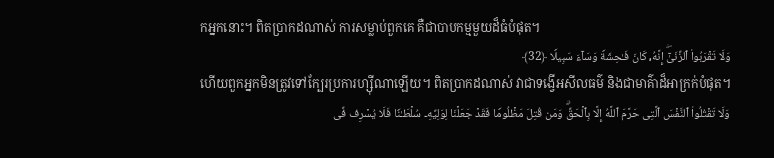កអ្នកនោះ។ ពិតប្រាកដណាស់ ការសម្លាប់ពួកគេ គឺជាបាបកម្មមួយដ៏ធំបំផុត។
وَلَا تَقۡرَبُوا۟ ٱلزِّنَىٰۤۖ إِنَّهُۥ كَانَ فَـٰحِشَةࣰ وَسَاۤءَ سَبِیلࣰا ﴿32﴾
ហើយពួកអ្នកមិនត្រូវទៅក្បែរប្រការហ្ស៊ីណាឡើយ។ ពិតប្រាកដណាស់ វាជាទង្វើអសីលធម៌ និងជាមាគ៌ាដ៏អាក្រក់បំផុត។
وَلَا تَقۡتُلُوا۟ ٱلنَّفۡسَ ٱلَّتِی حَرَّمَ ٱللَّهُ إِلَّا بِٱلۡحَقِّۗ وَمَن قُتِلَ مَظۡلُومࣰا فَقَدۡ جَعَلۡنَا لِوَلِیِّهِۦ سُلۡطَـٰنࣰا فَلَا یُسۡرِف فِّی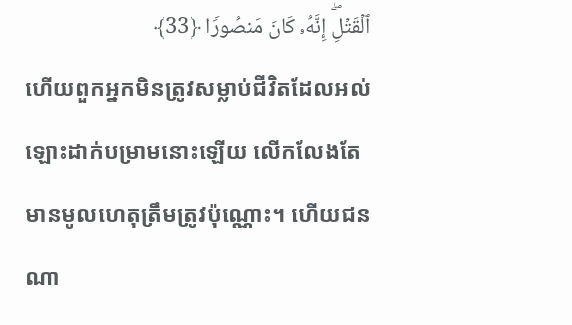ٱلۡقَتۡلِۖ إِنَّهُۥ كَانَ مَنصُورࣰا ﴿33﴾
ហើយពួកអ្នកមិនត្រូវសម្លាប់ជីវិតដែលអល់ឡោះដាក់បម្រាមនោះឡើយ លើកលែងតែមានមូលហេតុត្រឹមត្រូវប៉ុណ្ណោះ។ ហើយជនណា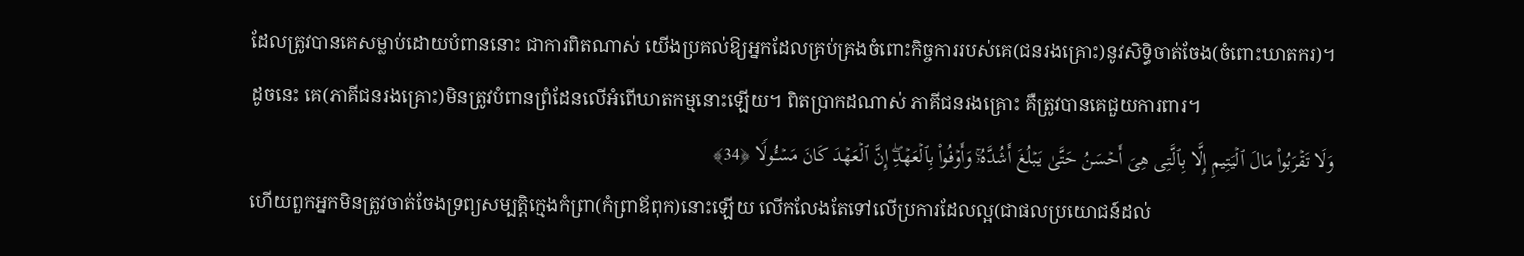ដែលត្រូវបានគេសម្លាប់ដោយបំពាននោះ ជាការពិតណាស់ យើងប្រគល់ឱ្យអ្នកដែលគ្រប់គ្រងចំពោះកិច្ចការរបស់គេ(ជនរងគ្រោះ)នូវសិទ្ធិចាត់ចែង(ចំពោះឃាតករ)។ ដូចនេះ គេ(ភាគីជនរងគ្រោះ)មិនត្រូវបំពានព្រំដែនលើអំពើឃាតកម្មនោះឡើយ។ ពិតប្រាកដណាស់ ភាគីជនរងគ្រោះ គឺត្រូវបានគេជួយការពារ។
وَلَا تَقۡرَبُوا۟ مَالَ ٱلۡیَتِیمِ إِلَّا بِٱلَّتِی هِیَ أَحۡسَنُ حَتَّىٰ یَبۡلُغَ أَشُدَّهُۥۚ وَأَوۡفُوا۟ بِٱلۡعَهۡدِۖ إِنَّ ٱلۡعَهۡدَ كَانَ مَسۡـُٔولࣰا ﴿34﴾
ហើយពួកអ្នកមិនត្រូវចាត់ចែងទ្រព្យសម្បត្តិក្មេងកំព្រា(កំព្រាឪពុក)នោះឡើយ លើកលែងតែទៅលើប្រការដែលល្អ(ជាផលប្រយោជន៍ដល់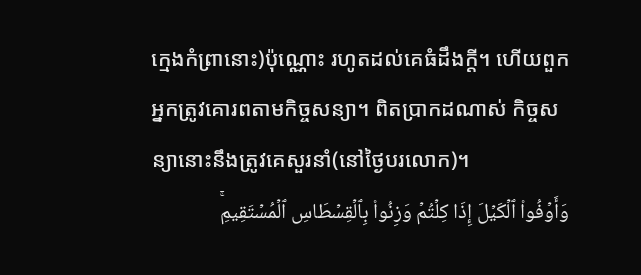ក្មេងកំព្រានោះ)ប៉ុណ្ណោះ រហូតដល់គេធំដឹងក្តី។ ហើយពួកអ្នកត្រូវគោរពតាមកិច្ចសន្យា។ ពិតប្រាកដណាស់ កិច្ចសន្យានោះនឹងត្រូវគេសួរនាំ(នៅថ្ងៃបរលោក)។
وَأَوۡفُوا۟ ٱلۡكَیۡلَ إِذَا كِلۡتُمۡ وَزِنُوا۟ بِٱلۡقِسۡطَاسِ ٱلۡمُسۡتَقِیمِۚ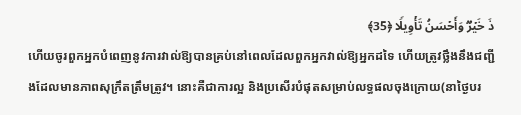ذَ خَیۡرࣱ وَأَحۡسَنُ تَأۡوِیلࣰا ﴿35﴾
ហើយចូរពួកអ្នកបំពេញនូវការវាល់ឱ្យបានគ្រប់នៅពេលដែលពួកអ្នកវាល់ឱ្យអ្នកដទៃ ហើយត្រូវថ្លឹងនឹងជញ្ជីងដែលមានភាពសុក្រឹតត្រឹមត្រូវ។ នោះគឺជាការល្អ និងប្រសើរបំផុតសម្រាប់លទ្ធផលចុងក្រោយ(នាថ្ងៃបរ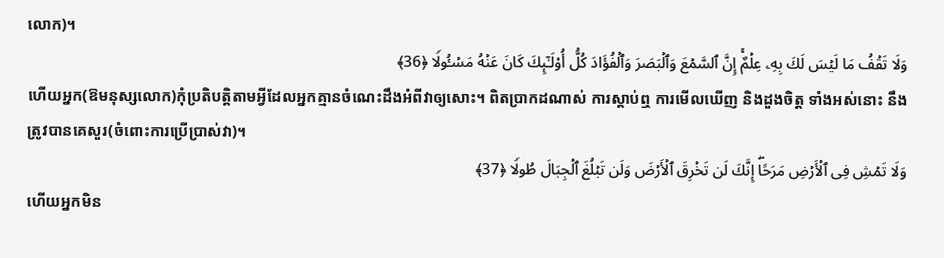លោក)។
وَلَا تَقۡفُ مَا لَیۡسَ لَكَ بِهِۦ عِلۡمٌۚ إِنَّ ٱلسَّمۡعَ وَٱلۡبَصَرَ وَٱلۡفُؤَادَ كُلُّ أُو۟لَـٰۤىِٕكَ كَانَ عَنۡهُ مَسۡـُٔولࣰا ﴿36﴾
ហើយអ្នក(ឱមនុស្សលោក)កុំប្រតិបត្តិតាមអ្វីដែលអ្នកគ្មានចំណេះដឹងអំពីវាឲ្យសោះ។ ពិតប្រាកដណាស់ ការស្តាប់ឮ ការមើលឃើញ និងដួងចិត្ត ទាំងអស់នោះ នឹងត្រូវបានគេសួរ(ចំពោះការប្រើប្រាស់វា)។
وَلَا تَمۡشِ فِی ٱلۡأَرۡضِ مَرَحًاۖ إِنَّكَ لَن تَخۡرِقَ ٱلۡأَرۡضَ وَلَن تَبۡلُغَ ٱلۡجِبَالَ طُولࣰا ﴿37﴾
ហើយអ្នកមិន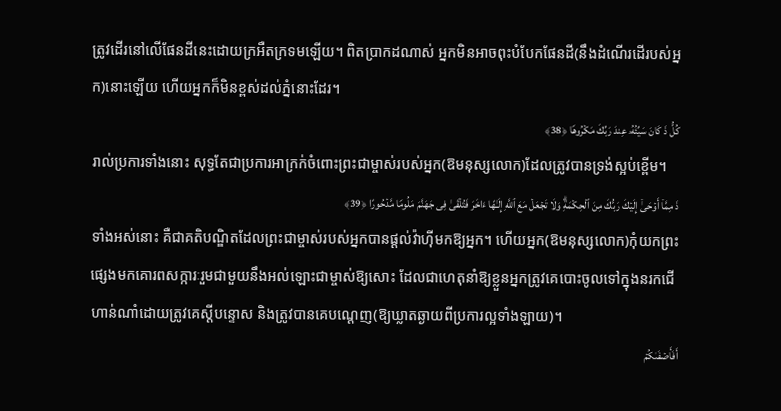ត្រូវដើរនៅលើផែនដីនេះដោយក្រអឺតក្រទមឡើយ។ ពិតប្រាកដណាស់ អ្នកមិនអាចពុះបំបែកផែនដី(នឹងដំណើរដើរបស់អ្នក)នោះឡើយ ហើយអ្នកក៏មិនខ្ពស់ដល់ភ្នំនោះដែរ។
كُلُّ ذَ كَانَ سَیِّئُهُۥ عِندَ رَبِّكَ مَكۡرُوهࣰا ﴿38﴾
រាល់ប្រការទាំងនោះ សុទ្ធតែជាប្រការអាក្រក់ចំពោះព្រះជាម្ចាស់របស់អ្នក(ឱមនុស្សលោក)ដែលត្រូវបានទ្រង់ស្អប់ខ្ពើម។
ذَ مِمَّاۤ أَوۡحَىٰۤ إِلَیۡكَ رَبُّكَ مِنَ ٱلۡحِكۡمَةِۗ وَلَا تَجۡعَلۡ مَعَ ٱللَّهِ إِلَـٰهًا ءَاخَرَ فَتُلۡقَىٰ فِی جَهَنَّمَ مَلُومࣰا مَّدۡحُورًا ﴿39﴾
ទាំងអស់នោះ គឺជាគតិបណ្ឌិតដែលព្រះជាម្ចាស់របស់អ្នកបានផ្ដល់វ៉ាហ៊ីមកឱ្យអ្នក។ ហើយអ្នក(ឱមនុស្សលោក)កុំយកព្រះផ្សេងមកគោរពសក្ការៈរួមជាមួយនឹងអល់ឡោះជាម្ចាស់ឱ្យសោះ ដែលជាហេតុនាំឱ្យខ្លួនអ្នកត្រូវគេបោះចូលទៅក្នុងនរកជើហាន់ណាំដោយត្រូវគេស្ដីបន្ទោស និងត្រូវបានគេបណ្តេញ(ឱ្យឃ្លាតឆ្ងាយពីប្រការល្អទាំងឡាយ)។
أَفَأَصۡفَىٰكُمۡ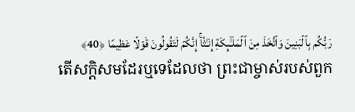رَبُّكُم بِٱلۡبَنِینَ وَٱتَّخَذَ مِنَ ٱلۡمَلَـٰۤىِٕكَةِ إِنَـٰثًاۚ إِنَّكُمۡ لَتَقُولُونَ قَوۡلًا عَظِیمࣰا ﴿40﴾
តើសក្តិសមដែរឬទេដែលថា ព្រះជាម្ចាស់របស់ពួក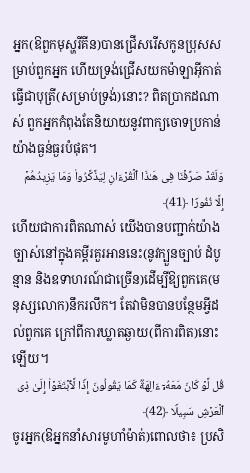អ្នក(ឱពួកមុស្ហរីគីន)បានជ្រើសរើសកូនប្រុសសម្រាប់ពួកអ្នក ហើយទ្រង់ជ្រើសយកម៉ាឡាអ៊ីកាត់ធ្វើជាបុត្រី(សម្រាប់ទ្រង់)នោះ? ពិតប្រាកដណាស់ ពួកអ្នកកំពុងតែនិយាយនូវពាក្យចោទប្រកាន់យ៉ាងធ្ងន់ធ្ងរបំផុត។
وَلَقَدۡ صَرَّفۡنَا فِی هَـٰذَا ٱلۡقُرۡءَانِ لِیَذَّكَّرُوا۟ وَمَا یَزِیدُهُمۡ إِلَّا نُفُورࣰا ﴿41﴾
ហើយជាការពិតណាស់ យើងបានបញ្ជាក់យ៉ាងច្បាស់នៅក្នុងគម្ពីរគួរអាននេះ(នូវក្បួនច្បាប់ ដំបូន្មាន និងឧទាហរណ៍ជាច្រើន)ដើម្បីឱ្យពួកគេ(មនុស្សលោក)នឹករលឹក។ តែវាមិនបានបន្ថែមអ្វីដល់ពួកគេ ក្រៅពីការឃ្លាតឆ្ងាយ(ពីការពិត)នោះឡើយ។
قُل لَّوۡ كَانَ مَعَهُۥۤ ءَالِهَةࣱ كَمَا یَقُولُونَ إِذࣰا لَّٱبۡتَغَوۡا۟ إِلَىٰ ذِی ٱلۡعَرۡشِ سَبِیلࣰا ﴿42﴾
ចូរអ្នក(ឱអ្នកនាំសារមូហាំម៉ាត់)ពោលថា៖ ប្រសិ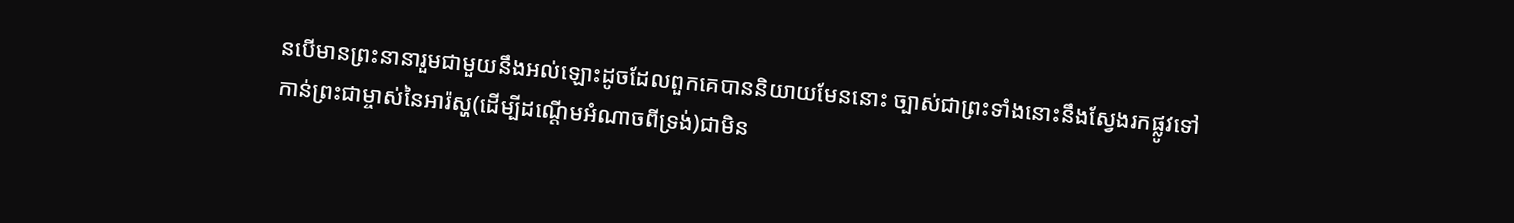នបើមានព្រះនានារួមជាមួយនឹងអល់ឡោះដូចដែលពួកគេបាននិយាយមែននោះ ច្បាស់ជាព្រះទាំងនោះនឹងស្វែងរកផ្លូវទៅកាន់ព្រះជាម្ចាស់នៃអារ៉ស្ហ(ដើម្បីដណ្តើមអំណាចពីទ្រង់)ជាមិន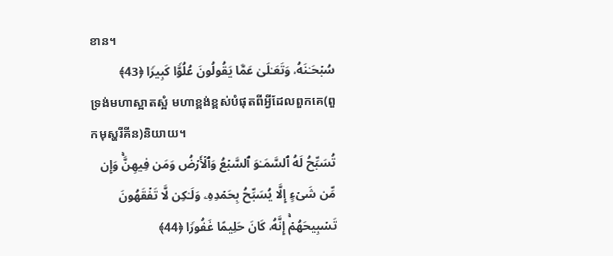ខាន។
سُبۡحَـٰنَهُۥ وَتَعَـٰلَىٰ عَمَّا یَقُولُونَ عُلُوࣰّا كَبِیرࣰا ﴿43﴾
ទ្រង់មហាស្អាតស្អំ មហាខ្ពង់ខ្ពស់បំផុតពីអ្វីដែលពួកគេ(ពួកមុស្ហរីគីន)និយាយ។
تُسَبِّحُ لَهُ ٱلسَّمَـٰوَ ٱلسَّبۡعُ وَٱلۡأَرۡضُ وَمَن فِیهِنَّۚ وَإِن مِّن شَیۡءٍ إِلَّا یُسَبِّحُ بِحَمۡدِهِۦ وَلَـٰكِن لَّا تَفۡقَهُونَ تَسۡبِیحَهُمۡۚ إِنَّهُۥ كَانَ حَلِیمًا غَفُورࣰا ﴿44﴾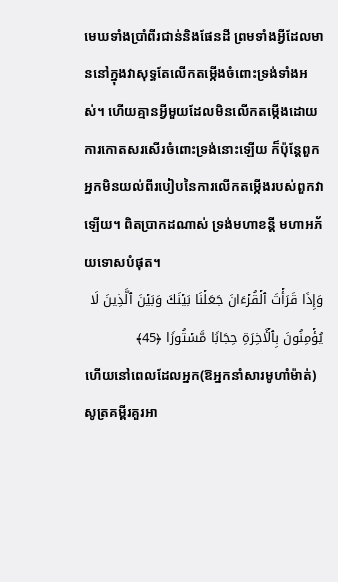មេឃទាំងប្រាំពីរជាន់និងផែនដី ព្រមទាំងអ្វីដែលមាននៅក្នុងវាសុទ្ធតែលើកតម្កើងចំពោះទ្រង់ទាំងអស់។ ហើយគ្មានអ្វីមួយដែលមិនលើកតម្កើងដោយការកោតសរសើរចំពោះទ្រង់នោះឡើយ ក៏ប៉ុន្តែពួកអ្នកមិនយល់ពីរបៀបនៃការលើកតម្កើងរបស់ពួកវាឡើយ។ ពិតប្រាកដណាស់ ទ្រង់មហាខន្តី មហាអភ័យទោសបំផុត។
وَإِذَا قَرَأۡتَ ٱلۡقُرۡءَانَ جَعَلۡنَا بَیۡنَكَ وَبَیۡنَ ٱلَّذِینَ لَا یُؤۡمِنُونَ بِٱلۡـَٔاخِرَةِ حِجَابࣰا مَّسۡتُورࣰا ﴿45﴾
ហើយនៅពេលដែលអ្នក(ឱអ្នកនាំសារមូហាំម៉ាត់)សូត្រគម្ពីរគួរអា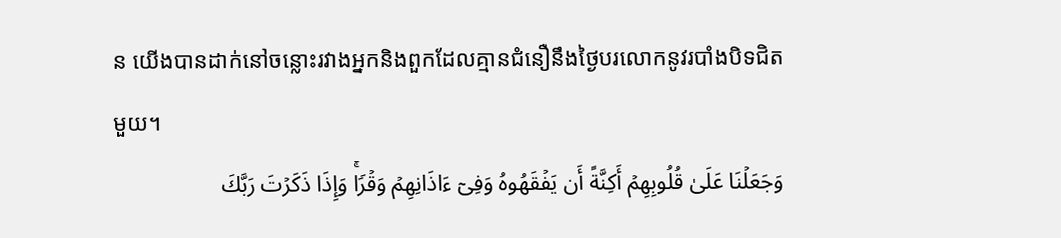ន យើងបានដាក់នៅចន្លោះរវាងអ្នកនិងពួកដែលគ្មានជំនឿនឹងថ្ងៃបរលោកនូវរបាំងបិទជិតមួយ។
وَجَعَلۡنَا عَلَىٰ قُلُوبِهِمۡ أَكِنَّةً أَن یَفۡقَهُوهُ وَفِیۤ ءَاذَانِهِمۡ وَقۡرࣰاۚ وَإِذَا ذَكَرۡتَ رَبَّكَ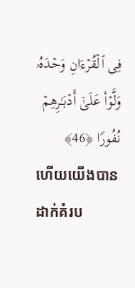فِی ٱلۡقُرۡءَانِ وَحۡدَهُۥ وَلَّوۡا۟ عَلَىٰۤ أَدۡبَـٰرِهِمۡ نُفُورࣰا ﴿46﴾
ហើយយើងបានដាក់គំរប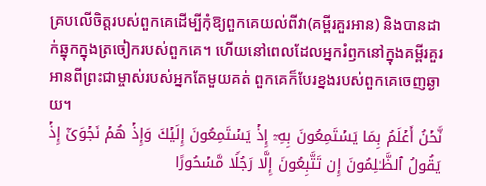គ្របលើចិត្តរបស់ពួកគេដើម្បីកុំឱ្យពួកគេយល់ពីវា(គម្ពីរគួរអាន) និងបានដាក់ឆ្នុកក្នុងត្រចៀករបស់ពួកគេ។ ហើយនៅពេលដែលអ្នករំឭកនៅក្នុងគម្ពីរគួរអានពីព្រះជាម្ចាស់របស់អ្នកតែមួយគត់ ពួកគេក៏បែរខ្នងរបស់ពួកគេចេញឆ្ងាយ។
نَّحۡنُ أَعۡلَمُ بِمَا یَسۡتَمِعُونَ بِهِۦۤ إِذۡ یَسۡتَمِعُونَ إِلَیۡكَ وَإِذۡ هُمۡ نَجۡوَىٰۤ إِذۡ یَقُولُ ٱلظَّـٰلِمُونَ إِن تَتَّبِعُونَ إِلَّا رَجُلࣰا مَّسۡحُورًا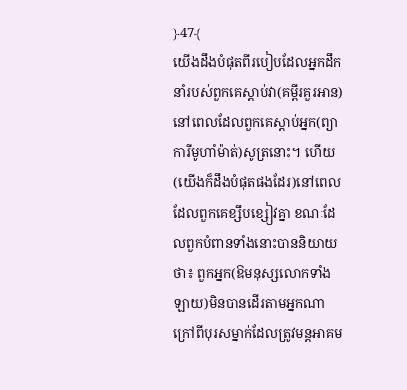﴿47﴾
យើងដឹងបំផុតពីរបៀបដែលអ្នកដឹកនាំរបស់ពួកគេស្ដាប់វា(គម្ពីរគួរអាន)នៅពេលដែលពួកគេស្តាប់អ្នក(ព្យាការីមូហាំម៉ាត់)សូត្រនោះ។ ហើយ(យើងក៏ដឹងបំផុតផងដែរ)នៅពេលដែលពួកគេខ្សឹបខ្សៀវគ្នា ខណៈដែលពួកបំពានទាំងនោះបាននិយាយថា៖ ពួកអ្នក(ឱមនុស្សលោកទាំងឡាយ)មិនបានដើរតាមអ្នកណាក្រៅពីបុរសម្នាក់ដែលត្រូវមន្តអាគម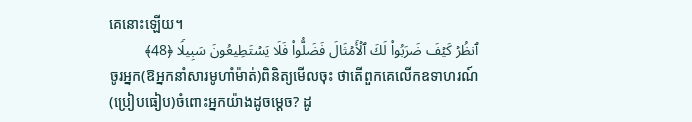គេនោះឡើយ។
ٱنظُرۡ كَیۡفَ ضَرَبُوا۟ لَكَ ٱلۡأَمۡثَالَ فَضَلُّوا۟ فَلَا یَسۡتَطِیعُونَ سَبِیلࣰا ﴿48﴾
ចូរអ្នក(ឱអ្នកនាំសារមូហាំម៉ាត់)ពិនិត្យមើលចុះ ថាតើពួកគេលើកឧទាហរណ៍(ប្រៀបធៀប)ចំពោះអ្នកយ៉ាងដូចម្តេច? ដូ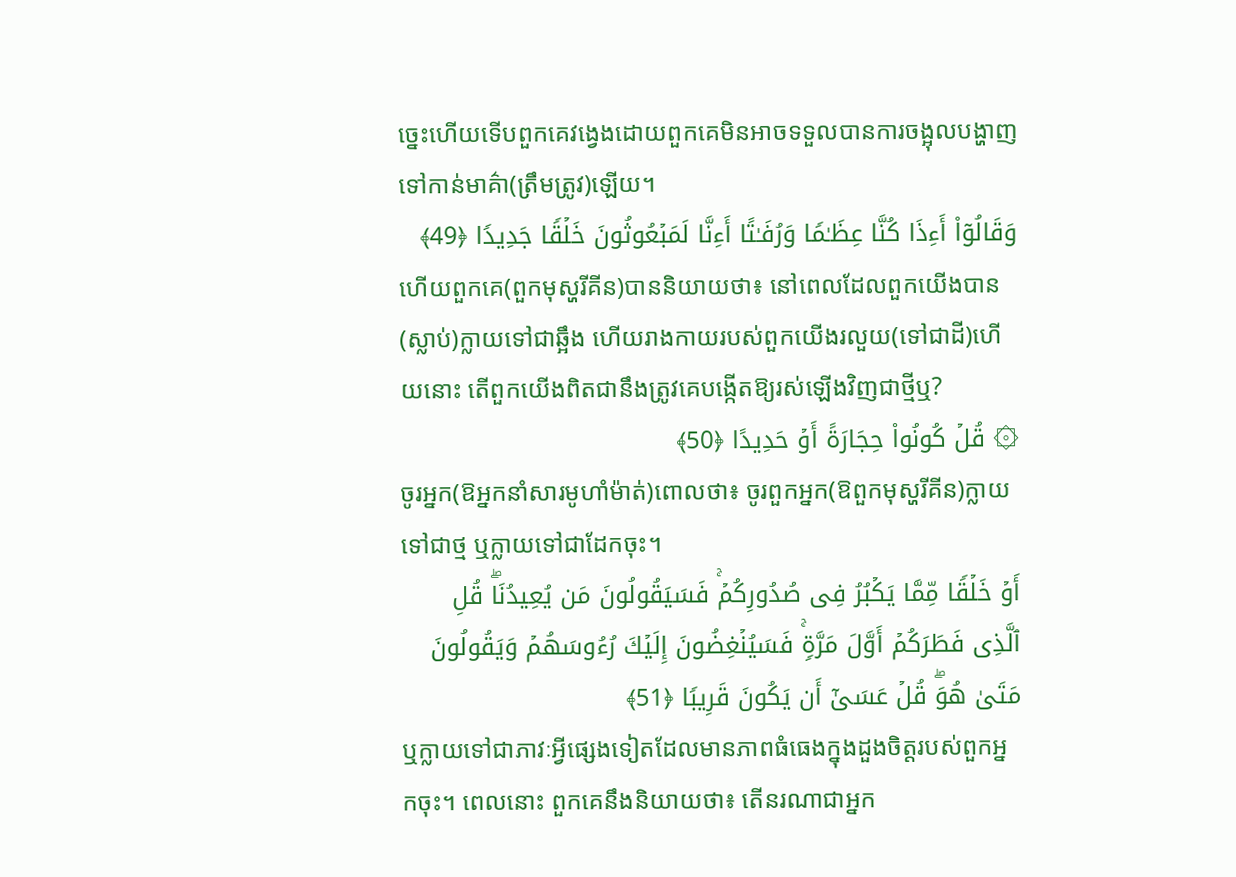ច្នេះហើយទើបពួកគេវង្វេងដោយពួកគេមិនអាចទទួលបានការចង្អុលបង្ហាញទៅកាន់មាគ៌ា(ត្រឹមត្រូវ)ឡើយ។
وَقَالُوۤا۟ أَءِذَا كُنَّا عِظَـٰمࣰا وَرُفَـٰتًا أَءِنَّا لَمَبۡعُوثُونَ خَلۡقࣰا جَدِیدࣰا ﴿49﴾
ហើយពួកគេ(ពួកមុស្ហរីគីន)បាននិយាយថា៖ នៅពេលដែលពួកយើងបាន(ស្លាប់)ក្លាយទៅជាឆ្អឹង ហើយរាងកាយរបស់ពួកយើងរលួយ(ទៅជាដី)ហើយនោះ តើពួកយើងពិតជានឹងត្រូវគេបង្កើតឱ្យរស់ឡើងវិញជាថ្មីឬ?
۞ قُلۡ كُونُوا۟ حِجَارَةً أَوۡ حَدِیدًا ﴿50﴾
ចូរអ្នក(ឱអ្នកនាំសារមូហាំម៉ាត់)ពោលថា៖ ចូរពួកអ្នក(ឱពួកមុស្ហរីគីន)ក្លាយទៅជាថ្ម ឬក្លាយទៅជាដែកចុះ។
أَوۡ خَلۡقࣰا مِّمَّا یَكۡبُرُ فِی صُدُورِكُمۡۚ فَسَیَقُولُونَ مَن یُعِیدُنَاۖ قُلِ ٱلَّذِی فَطَرَكُمۡ أَوَّلَ مَرَّةࣲۚ فَسَیُنۡغِضُونَ إِلَیۡكَ رُءُوسَهُمۡ وَیَقُولُونَ مَتَىٰ هُوَۖ قُلۡ عَسَىٰۤ أَن یَكُونَ قَرِیبࣰا ﴿51﴾
ឬក្លាយទៅជាភាវៈអ្វីផ្សេងទៀតដែលមានភាពធំធេងក្នុងដួងចិត្តរបស់ពួកអ្នកចុះ។ ពេលនោះ ពួកគេនឹងនិយាយថា៖ តើនរណាជាអ្នក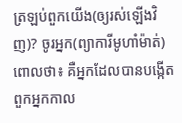ត្រឡប់ពួកយើង(ឲ្យរស់ឡើងវិញ)? ចូរអ្នក(ព្យាការីមូហាំម៉ាត់)ពោលថា៖ គឺអ្នកដែលបានបង្កើតពួកអ្នកកាល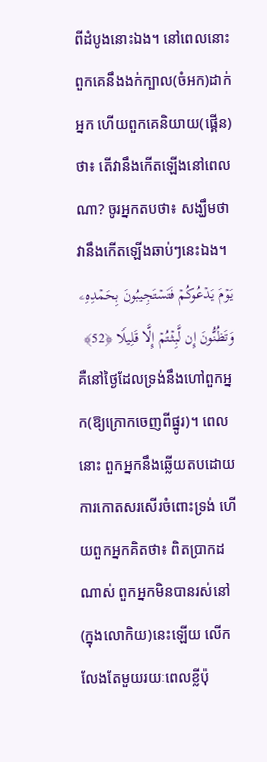ពីដំបូងនោះឯង។ នៅពេលនោះ ពួកគេនឹងងក់ក្បាល(ចំអក)ដាក់អ្នក ហើយពួកគេនិយាយ(ផ្គើន)ថា៖ តើវានឹងកើតឡើងនៅពេលណា? ចូរអ្នកតបថា៖ សង្ឃឹមថា វានឹងកើតឡើងឆាប់ៗនេះឯង។
یَوۡمَ یَدۡعُوكُمۡ فَتَسۡتَجِیبُونَ بِحَمۡدِهِۦ وَتَظُنُّونَ إِن لَّبِثۡتُمۡ إِلَّا قَلِیلࣰا ﴿52﴾
គឺនៅថ្ងៃដែលទ្រង់នឹងហៅពួកអ្នក(ឱ្យក្រោកចេញពីផ្នូរ)។ ពេលនោះ ពួកអ្នកនឹងឆ្លើយតបដោយការកោតសរសើរចំពោះទ្រង់ ហើយពួកអ្នកគិតថា៖ ពិតប្រាកដណាស់ ពួកអ្នកមិនបានរស់នៅ(ក្នុងលោកិយ)នេះឡើយ លើកលែងតែមួយរយៈពេលខ្លីប៉ុ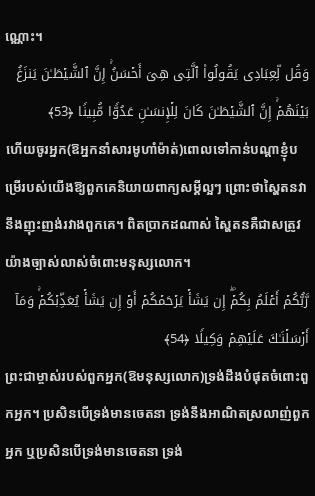ណ្ណោះ។
وَقُل لِّعِبَادِی یَقُولُوا۟ ٱلَّتِی هِیَ أَحۡسَنُۚ إِنَّ ٱلشَّیۡطَـٰنَ یَنزَغُ بَیۡنَهُمۡۚ إِنَّ ٱلشَّیۡطَـٰنَ كَانَ لِلۡإِنسَـٰنِ عَدُوࣰّا مُّبِینࣰا ﴿53﴾
ហើយចូរអ្នក(ឱអ្នកនាំសារមូហាំម៉ាត់)ពោលទៅកាន់បណ្ដាខ្ញុំបម្រើរបស់យើងឱ្យពួកគេនិយាយពាក្យសម្ដីល្អៗ ព្រោះថាស្ហៃតនវានឹងញុះញង់រវាងពួកគេ។ ពិតប្រាកដណាស់ ស្ហៃតនគឺជាសត្រូវយ៉ាងច្បាស់លាស់ចំពោះមនុស្សលោក។
رَّبُّكُمۡ أَعۡلَمُ بِكُمۡۖ إِن یَشَأۡ یَرۡحَمۡكُمۡ أَوۡ إِن یَشَأۡ یُعَذِّبۡكُمۡۚ وَمَاۤ أَرۡسَلۡنَـٰكَ عَلَیۡهِمۡ وَكِیلࣰا ﴿54﴾
ព្រះជាម្ចាស់របស់ពួកអ្នក(ឱមនុស្សលោក)ទ្រង់ដឹងបំផុតចំពោះពួកអ្នក។ ប្រសិនបើទ្រង់មានចេតនា ទ្រង់នឹងអាណិតស្រលាញ់ពួកអ្នក ឬប្រសិនបើទ្រង់មានចេតនា ទ្រង់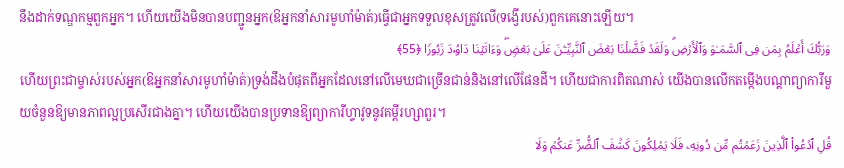នឹងដាក់ទណ្ឌកម្មពួកអ្នក។ ហើយយើងមិនបានបញ្ជូនអ្នក(ឱអ្នកនាំសារមូហាំម៉ាត់)ធ្វើជាអ្នកទទួលខុសត្រូវលើ(ទង្វើរបស់)ពួកគេនោះឡើយ។
وَرَبُّكَ أَعۡلَمُ بِمَن فِی ٱلسَّمَـٰوَ وَٱلۡأَرۡضِۗ وَلَقَدۡ فَضَّلۡنَا بَعۡضَ ٱلنَّبِیِّـۧنَ عَلَىٰ بَعۡضࣲۖ وَءَاتَیۡنَا دَاوُۥدَ زَبُورࣰا ﴿55﴾
ហើយព្រះជាម្ចាស់របស់អ្នក(ឱអ្នកនាំសារមូហាំម៉ាត់)ទ្រង់ដឹងបំផុតពីអ្នកដែលនៅលើមេឃជាច្រើនជាន់និងនៅលើផែនដី។ ហើយជាការពិតណាស់ យើងបានលើកតម្កើងបណ្ដាព្យាការីមួយចំនួនឱ្យមានភាពល្អប្រសើរជាងគ្នា។ ហើយយើងបានប្រទានឱ្យព្យាការីហ្ទាវូទនូវគម្ពីរហ្សាពួរ។
قُلِ ٱدۡعُوا۟ ٱلَّذِینَ زَعَمۡتُم مِّن دُونِهِۦ فَلَا یَمۡلِكُونَ كَشۡفَ ٱلضُّرِّ عَنكُمۡ وَلَا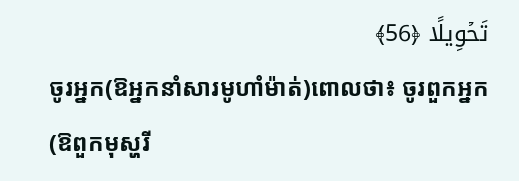تَحۡوِیلًا ﴿56﴾
ចូរអ្នក(ឱអ្នកនាំសារមូហាំម៉ាត់)ពោលថា៖ ចូរពួកអ្នក(ឱពួកមុស្ហរី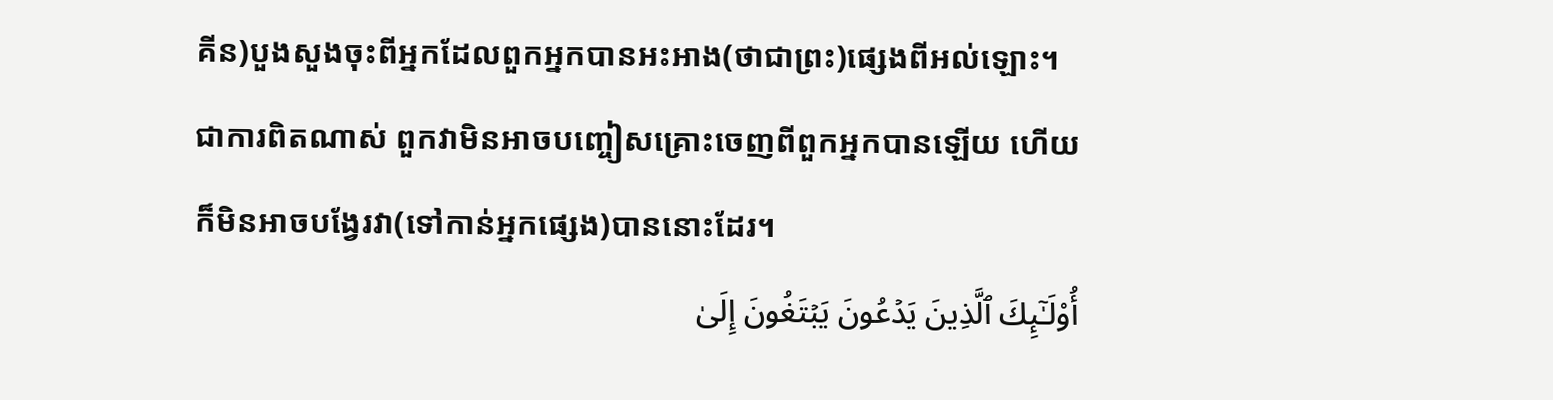គីន)បួងសួងចុះពីអ្នកដែលពួកអ្នកបានអះអាង(ថាជាព្រះ)ផ្សេងពីអល់ឡោះ។ ជាការពិតណាស់ ពួកវាមិនអាចបញ្ចៀសគ្រោះចេញពីពួកអ្នកបានឡើយ ហើយក៏មិនអាចបង្វែរវា(ទៅកាន់អ្នកផ្សេង)បាននោះដែរ។
أُو۟لَـٰۤىِٕكَ ٱلَّذِینَ یَدۡعُونَ یَبۡتَغُونَ إِلَىٰ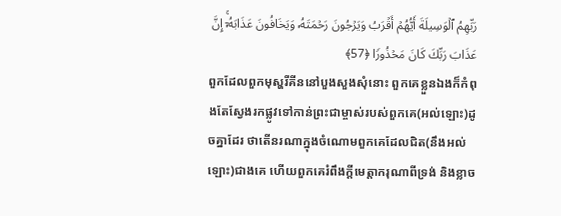رَبِّهِمُ ٱلۡوَسِیلَةَ أَیُّهُمۡ أَقۡرَبُ وَیَرۡجُونَ رَحۡمَتَهُۥ وَیَخَافُونَ عَذَابَهُۥۤۚ إِنَّ عَذَابَ رَبِّكَ كَانَ مَحۡذُورࣰا ﴿57﴾
ពួកដែលពួកមុស្ហរីគីននៅបួងសួងសុំនោះ ពួកគេខ្លួនឯងក៏កំពុងតែស្វែងរកផ្លូវទៅកាន់ព្រះជាម្ចាស់របស់ពួកគេ(អល់ឡោះ)ដូចគ្នាដែរ ថាតើនរណាក្នុងចំណោមពួកគេដែលជិត(នឹងអល់ឡោះ)ជាងគេ ហើយពួកគេរំពឹងក្តីមេត្តាករុណាពីទ្រង់ និងខ្លាច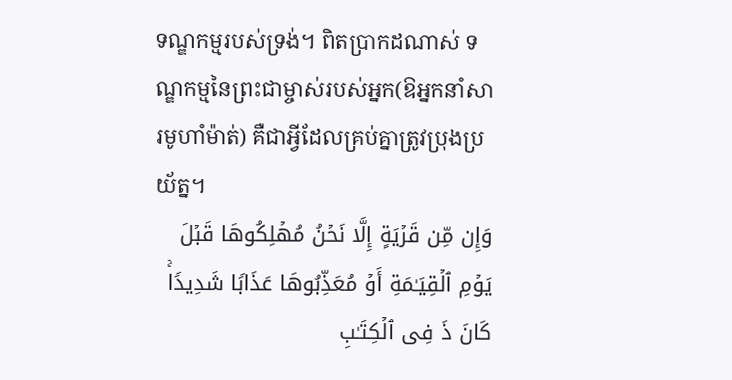ទណ្ឌកម្មរបស់ទ្រង់។ ពិតប្រាកដណាស់ ទណ្ឌកម្មនៃព្រះជាម្ចាស់របស់អ្នក(ឱអ្នកនាំសារមូហាំម៉ាត់) គឺជាអ្វីដែលគ្រប់គ្នាត្រូវប្រុងប្រយ័ត្ន។
وَإِن مِّن قَرۡیَةٍ إِلَّا نَحۡنُ مُهۡلِكُوهَا قَبۡلَ یَوۡمِ ٱلۡقِیَـٰمَةِ أَوۡ مُعَذِّبُوهَا عَذَابࣰا شَدِیدࣰاۚ كَانَ ذَ فِی ٱلۡكِتَـٰبِ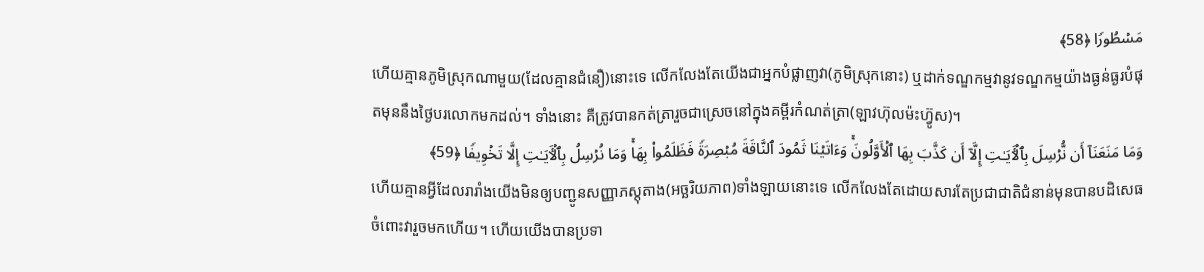مَسۡطُورࣰا ﴿58﴾
ហើយគ្មានភូមិស្រុកណាមួយ(ដែលគ្មានជំនឿ)នោះទេ លើកលែងតែយើងជាអ្នកបំផ្លាញវា(ភូមិស្រុកនោះ) ឬដាក់ទណ្ឌកម្មវានូវទណ្ឌកម្មយ៉ាងធ្ងន់ធ្ងរបំផុតមុននឹងថ្ងៃបរលោកមកដល់។ ទាំងនោះ គឺត្រូវបានកត់ត្រារួចជាស្រេចនៅក្នុងគម្ពីរកំណត់ត្រា(ឡាវហ៊ុលម៉ះហ៊្វូស)។
وَمَا مَنَعَنَاۤ أَن نُّرۡسِلَ بِٱلۡـَٔایَـٰتِ إِلَّاۤ أَن كَذَّبَ بِهَا ٱلۡأَوَّلُونَۚ وَءَاتَیۡنَا ثَمُودَ ٱلنَّاقَةَ مُبۡصِرَةࣰ فَظَلَمُوا۟ بِهَاۚ وَمَا نُرۡسِلُ بِٱلۡـَٔایَـٰتِ إِلَّا تَخۡوِیفࣰا ﴿59﴾
ហើយគ្មានអ្វីដែលរារាំងយើងមិនឲ្យបញ្ជូនសញ្ញាភស្តុតាង(អច្ឆរិយភាព)ទាំងឡាយនោះទេ លើកលែងតែដោយសារតែប្រជាជាតិជំនាន់មុនបានបដិសេធចំពោះវារួចមកហើយ។ ហើយយើងបានប្រទា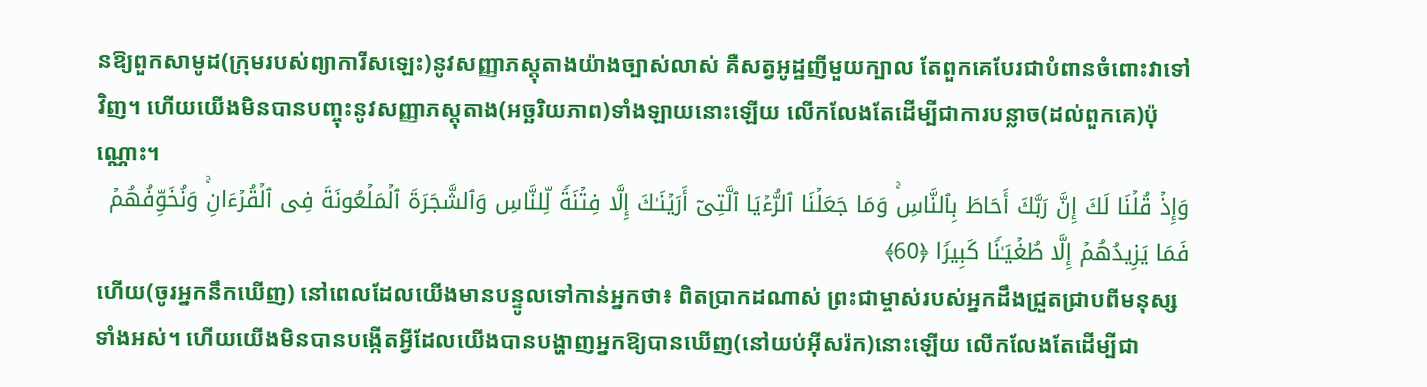នឱ្យពួកសាមូដ(ក្រុមរបស់ព្យាការីសឡេះ)នូវសញ្ញាភស្តុតាងយ៉ាងច្បាស់លាស់ គឺសត្វអូដ្ឋញីមួយក្បាល តែពួកគេបែរជាបំពានចំពោះវាទៅវិញ។ ហើយយើងមិនបានបញ្ចុះនូវសញ្ញាភស្តុតាង(អច្ឆរិយភាព)ទាំងឡាយនោះឡើយ លើកលែងតែដើម្បីជាការបន្លាច(ដល់ពួកគេ)ប៉ុណ្ណោះ។
وَإِذۡ قُلۡنَا لَكَ إِنَّ رَبَّكَ أَحَاطَ بِٱلنَّاسِۚ وَمَا جَعَلۡنَا ٱلرُّءۡیَا ٱلَّتِیۤ أَرَیۡنَـٰكَ إِلَّا فِتۡنَةࣰ لِّلنَّاسِ وَٱلشَّجَرَةَ ٱلۡمَلۡعُونَةَ فِی ٱلۡقُرۡءَانِۚ وَنُخَوِّفُهُمۡ فَمَا یَزِیدُهُمۡ إِلَّا طُغۡیَـٰنࣰا كَبِیرࣰا ﴿60﴾
ហើយ(ចូរអ្នកនឹកឃើញ) នៅពេលដែលយើងមានបន្ទូលទៅកាន់អ្នកថា៖ ពិតប្រាកដណាស់ ព្រះជាម្ចាស់របស់អ្នកដឹងជ្រួតជ្រាបពីមនុស្សទាំងអស់។ ហើយយើងមិនបានបង្កើតអ្វីដែលយើងបានបង្ហាញអ្នកឱ្យបានឃើញ(នៅយប់អ៊ីសរ៉ក)នោះឡើយ លើកលែងតែដើម្បីជា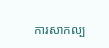ការសាកល្ប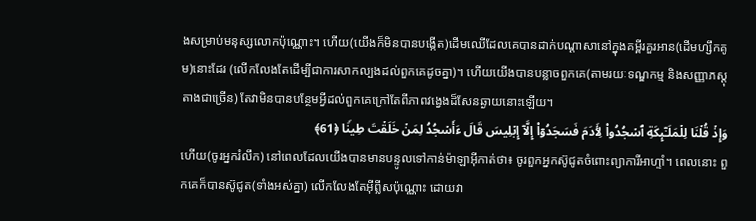ងសម្រាប់មនុស្សលោកប៉ុណ្ណោះ។ ហើយ(យើងក៏មិនបានបង្កើត)ដើមឈើដែលគេបានដាក់បណ្តាសានៅក្នុងគម្ពីរគួរអាន(ដើមហ្សឹកគូម)នោះដែរ (លើកលែងតែដើម្បីជាការសាកល្បងដល់ពួកគេដូចគ្នា)។ ហើយយើងបានបន្លាចពួកគេ(តាមរយៈទណ្ឌកម្ម និងសញ្ញាភស្តុតាងជាច្រើន) តែវាមិនបានបន្ថែមអ្វីដល់ពួកគេក្រៅតែពីភាពវង្វេងដ៏សែនឆ្ងាយនោះឡើយ។
وَإِذۡ قُلۡنَا لِلۡمَلَـٰۤىِٕكَةِ ٱسۡجُدُوا۟ لِـَٔادَمَ فَسَجَدُوۤا۟ إِلَّاۤ إِبۡلِیسَ قَالَ ءَأَسۡجُدُ لِمَنۡ خَلَقۡتَ طِینࣰا ﴿61﴾
ហើយ(ចូរអ្នករំលឹក) នៅពេលដែលយើងបានមានបន្ទូលទៅកាន់ម៉ាឡាអ៊ីកាត់ថា៖ ចូរពួកអ្នកស៊ូជូតចំពោះព្យាការីអាហ្ទាំ។ ពេលនោះ ពួកគេក៏បានស៊ូជូត(ទាំងអស់គ្នា) លើកលែងតែអ៊ីព្លីសប៉ុណ្ណោះ ដោយវា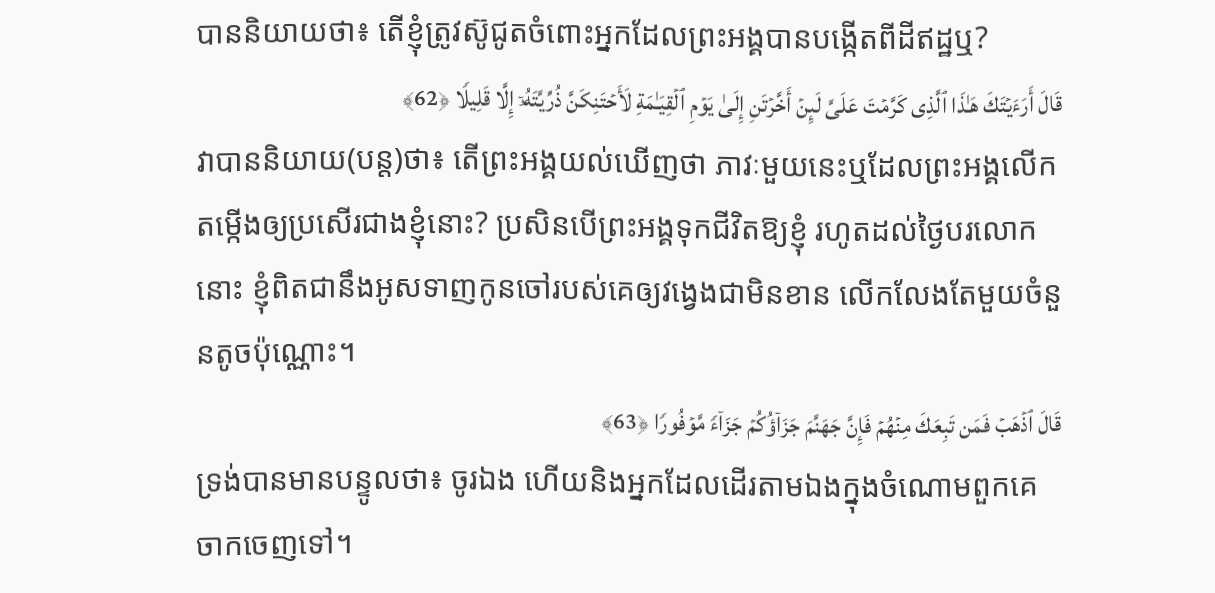បាននិយាយថា៖ តើខ្ញុំត្រូវស៊ូជូតចំពោះអ្នកដែលព្រះអង្គបានបង្កើតពីដីឥដ្ឋឬ?
قَالَ أَرَءَیۡتَكَ هَـٰذَا ٱلَّذِی كَرَّمۡتَ عَلَیَّ لَىِٕنۡ أَخَّرۡتَنِ إِلَىٰ یَوۡمِ ٱلۡقِیَـٰمَةِ لَأَحۡتَنِكَنَّ ذُرِّیَّتَهُۥۤ إِلَّا قَلِیلࣰا ﴿62﴾
វាបាននិយាយ(បន្ត)ថា៖ តើព្រះអង្គយល់ឃើញថា ភាវៈមួយនេះឬដែលព្រះអង្គលើកតម្កើងឲ្យប្រសើរជាងខ្ញុំនោះ? ប្រសិនបើព្រះអង្គទុកជីវិតឱ្យខ្ញុំ រហូតដល់ថ្ងៃបរលោកនោះ ខ្ញុំពិតជានឹងអូសទាញកូនចៅរបស់គេឲ្យវង្វេងជាមិនខាន លើកលែងតែមួយចំនួនតូចប៉ុណ្ណោះ។
قَالَ ٱذۡهَبۡ فَمَن تَبِعَكَ مِنۡهُمۡ فَإِنَّ جَهَنَّمَ جَزَاۤؤُكُمۡ جَزَاۤءࣰ مَّوۡفُورࣰا ﴿63﴾
ទ្រង់បានមានបន្ទូលថា៖ ចូរឯង ហើយនិងអ្នកដែលដើរតាមឯងក្នុងចំណោមពួកគេចាកចេញទៅ។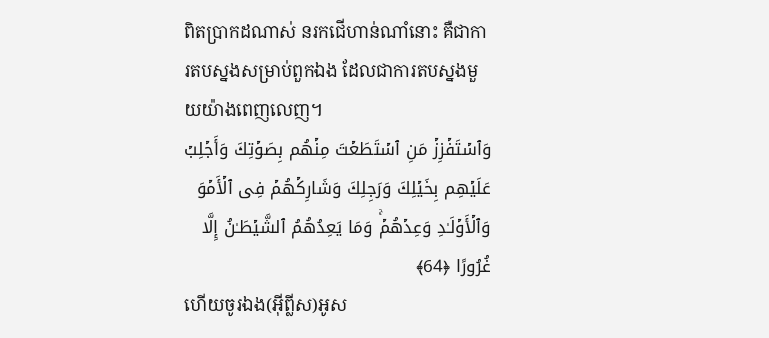ពិតប្រាកដណាស់ នរកជើហាន់ណាំនោះ គឺជាការតបស្នងសម្រាប់ពួកឯង ដែលជាការតបស្នងមួយយ៉ាងពេញលេញ។
وَٱسۡتَفۡزِزۡ مَنِ ٱسۡتَطَعۡتَ مِنۡهُم بِصَوۡتِكَ وَأَجۡلِبۡ عَلَیۡهِم بِخَیۡلِكَ وَرَجِلِكَ وَشَارِكۡهُمۡ فِی ٱلۡأَمۡوَ وَٱلۡأَوۡلَـٰدِ وَعِدۡهُمۡۚ وَمَا یَعِدُهُمُ ٱلشَّیۡطَـٰنُ إِلَّا غُرُورًا ﴿64﴾
ហើយចូរឯង(អ៊ីព្លីស)អូស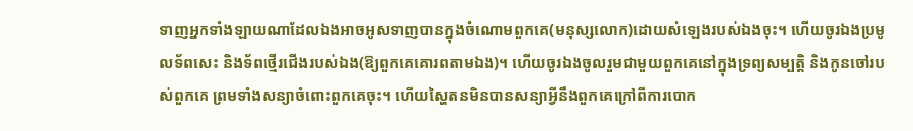ទាញអ្នកទាំងឡាយណាដែលឯងអាចអូសទាញបានក្នុងចំណោមពួកគេ(មនុស្សលោក)ដោយសំឡេងរបស់ឯងចុះ។ ហើយចូរឯងប្រមូលទ័ពសេះ និងទ័ពថ្មើរជើងរបស់ឯង(ឱ្យពួកគេគោរពតាមឯង)។ ហើយចូរឯងចូលរួមជាមួយពួកគេនៅក្នុងទ្រព្យសម្បត្តិ និងកូនចៅរបស់ពួកគេ ព្រមទាំងសន្យាចំពោះពួកគេចុះ។ ហើយស្ហៃតនមិនបានសន្យាអ្វីនឹងពួកគេក្រៅពីការបោក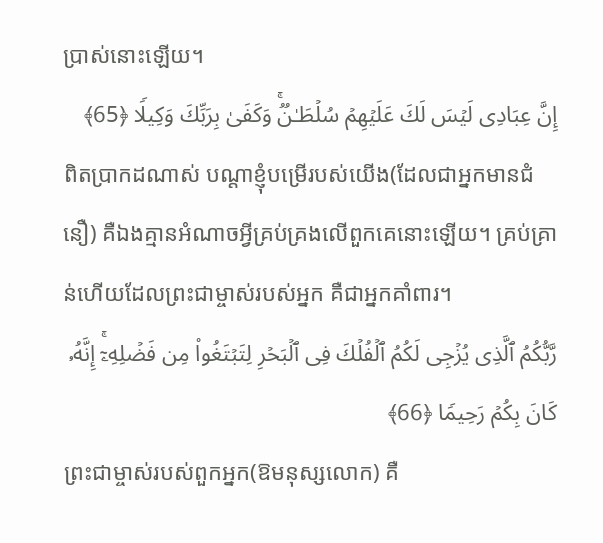ប្រាស់នោះឡើយ។
إِنَّ عِبَادِی لَیۡسَ لَكَ عَلَیۡهِمۡ سُلۡطَـٰنࣱۚ وَكَفَىٰ بِرَبِّكَ وَكِیلࣰا ﴿65﴾
ពិតប្រាកដណាស់ បណ្ដាខ្ញុំបម្រើរបស់យើង(ដែលជាអ្នកមានជំនឿ) គឺឯងគ្មានអំណាចអ្វីគ្រប់គ្រងលើពួកគេនោះឡើយ។ គ្រប់គ្រាន់ហើយដែលព្រះជាម្ចាស់របស់អ្នក គឺជាអ្នកគាំពារ។
رَّبُّكُمُ ٱلَّذِی یُزۡجِی لَكُمُ ٱلۡفُلۡكَ فِی ٱلۡبَحۡرِ لِتَبۡتَغُوا۟ مِن فَضۡلِهِۦۤۚ إِنَّهُۥ كَانَ بِكُمۡ رَحِیمࣰا ﴿66﴾
ព្រះជាម្ចាស់របស់ពួកអ្នក(ឱមនុស្សលោក) គឺ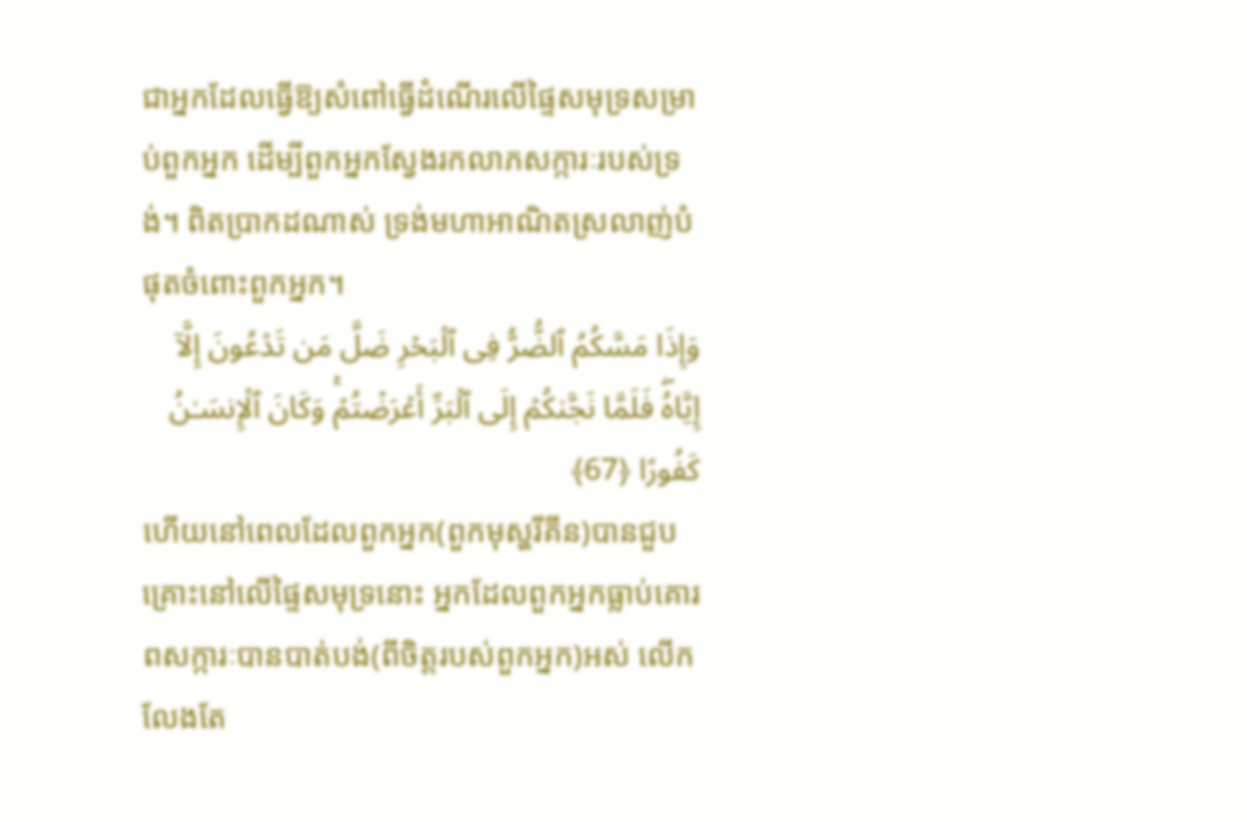ជាអ្នកដែលធ្វើឱ្យសំពៅធ្វើដំណើរលើផ្ទៃសមុទ្រសម្រាប់ពួកអ្នក ដើម្បីពួកអ្នកស្វែងរកលាភសក្ការៈរបស់ទ្រង់។ ពិតប្រាកដណាស់ ទ្រង់មហាអាណិតស្រលាញ់បំផុតចំពោះពួកអ្នក។
وَإِذَا مَسَّكُمُ ٱلضُّرُّ فِی ٱلۡبَحۡرِ ضَلَّ مَن تَدۡعُونَ إِلَّاۤ إِیَّاهُۖ فَلَمَّا نَجَّىٰكُمۡ إِلَى ٱلۡبَرِّ أَعۡرَضۡتُمۡۚ وَكَانَ ٱلۡإِنسَـٰنُ كَفُورًا ﴿67﴾
ហើយនៅពេលដែលពួកអ្នក(ពួកមុស្ហរីគីន)បានជួបគ្រោះនៅលើផ្ទៃសមុទ្រនោះ អ្នកដែលពួកអ្នកធ្លាប់គោរពសក្ការៈបានបាត់បង់(ពីចិត្តរបស់ពួកអ្នក)អស់ លើកលែងតែ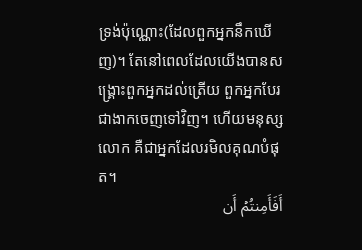ទ្រង់ប៉ុណ្ណោះ(ដែលពួកអ្នកនឹកឃើញ)។ តែនៅពេលដែលយើងបានសង្គ្រោះពួកអ្នកដល់ត្រើយ ពួកអ្នកបែរជាងាកចេញទៅវិញ។ ហើយមនុស្សលោក គឺជាអ្នកដែលរមិលគុណបំផុត។
أَفَأَمِنتُمۡ أَن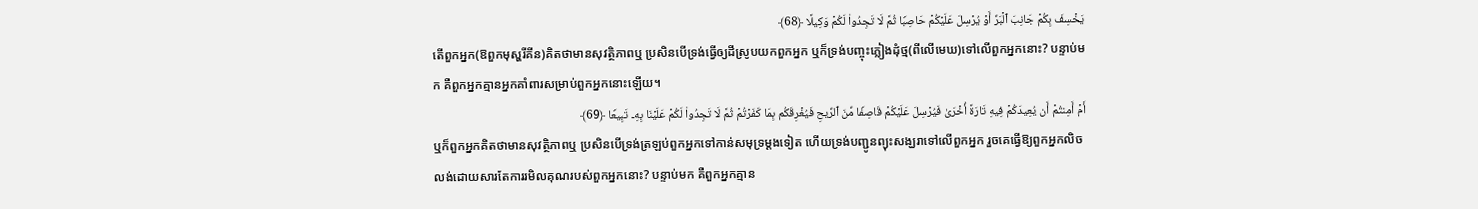یَخۡسِفَ بِكُمۡ جَانِبَ ٱلۡبَرِّ أَوۡ یُرۡسِلَ عَلَیۡكُمۡ حَاصِبࣰا ثُمَّ لَا تَجِدُوا۟ لَكُمۡ وَكِیلًا ﴿68﴾
តើពួកអ្នក(ឱពួកមុស្ហរីគីន)គិតថាមានសុវត្ថិភាពឬ ប្រសិនបើទ្រង់ធ្វើឲ្យដីស្រូបយកពួកអ្នក ឬក៏ទ្រង់បញ្ចុះភ្លៀងដុំថ្ម(ពីលើមេឃ)ទៅលើពួកអ្នកនោះ? បន្ទាប់មក គឺពួកអ្នកគ្មានអ្នកគាំពារសម្រាប់ពួកអ្នកនោះឡើយ។
أَمۡ أَمِنتُمۡ أَن یُعِیدَكُمۡ فِیهِ تَارَةً أُخۡرَىٰ فَیُرۡسِلَ عَلَیۡكُمۡ قَاصِفࣰا مِّنَ ٱلرِّیحِ فَیُغۡرِقَكُم بِمَا كَفَرۡتُمۡ ثُمَّ لَا تَجِدُوا۟ لَكُمۡ عَلَیۡنَا بِهِۦ تَبِیعࣰا ﴿69﴾
ឬក៏ពួកអ្នកគិតថាមានសុវត្ថិភាពឬ ប្រសិនបើទ្រង់ត្រឡប់ពួកអ្នកទៅកាន់សមុទ្រម្ដងទៀត ហើយទ្រង់បញ្ជូនព្យុះសង្ឃរាទៅលើពួកអ្នក រួចគេធ្វើឱ្យពួកអ្នកលិចលង់ដោយសារតែការរមិលគុណរបស់ពួកអ្នកនោះ? បន្ទាប់មក គឺពួកអ្នកគ្មាន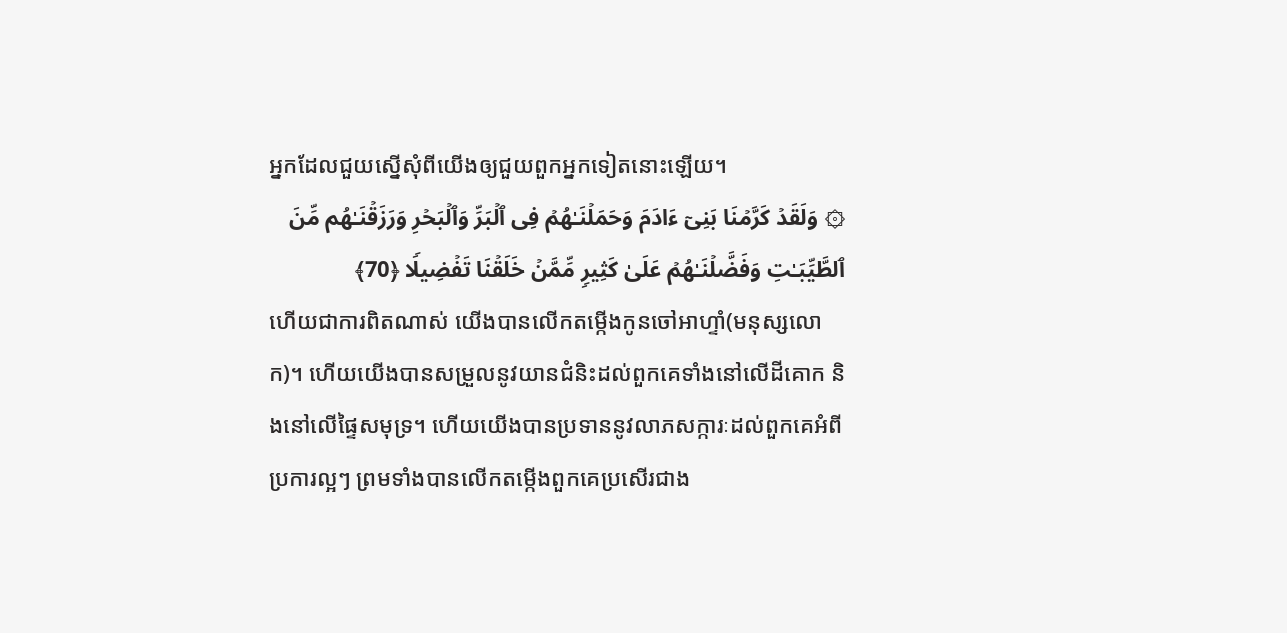អ្នកដែលជួយស្នើសុំពីយើងឲ្យជួយពួកអ្នកទៀតនោះឡើយ។
۞ وَلَقَدۡ كَرَّمۡنَا بَنِیۤ ءَادَمَ وَحَمَلۡنَـٰهُمۡ فِی ٱلۡبَرِّ وَٱلۡبَحۡرِ وَرَزَقۡنَـٰهُم مِّنَ ٱلطَّیِّبَـٰتِ وَفَضَّلۡنَـٰهُمۡ عَلَىٰ كَثِیرࣲ مِّمَّنۡ خَلَقۡنَا تَفۡضِیلࣰا ﴿70﴾
ហើយជាការពិតណាស់ យើងបានលើកតម្កើងកូនចៅអាហ្ទាំ(មនុស្សលោក)។ ហើយយើងបានសម្រួលនូវយានជំនិះដល់ពួកគេទាំងនៅលើដីគោក និងនៅលើផ្ទៃសមុទ្រ។ ហើយយើងបានប្រទាននូវលាភសក្ការៈដល់ពួកគេអំពីប្រការល្អៗ ព្រមទាំងបានលើកតម្កើងពួកគេប្រសើរជាង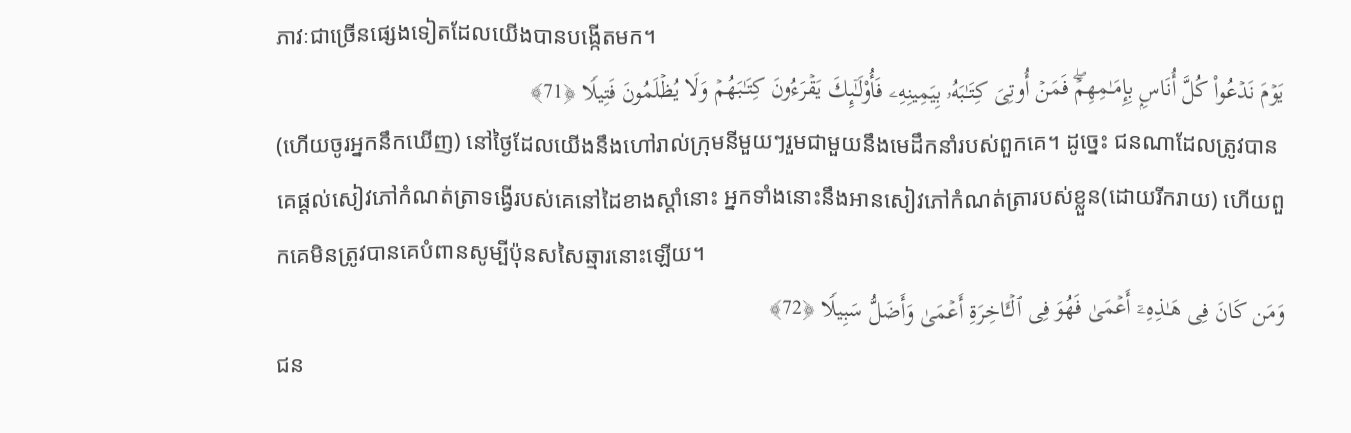ភាវៈជាច្រើនផ្សេងទៀតដែលយើងបានបង្កើតមក។
یَوۡمَ نَدۡعُوا۟ كُلَّ أُنَاسِۭ بِإِمَـٰمِهِمۡۖ فَمَنۡ أُوتِیَ كِتَـٰبَهُۥ بِیَمِینِهِۦ فَأُو۟لَـٰۤىِٕكَ یَقۡرَءُونَ كِتَـٰبَهُمۡ وَلَا یُظۡلَمُونَ فَتِیلࣰا ﴿71﴾
(ហើយចូរអ្នកនឹកឃើញ) នៅថ្ងៃដែលយើងនឹងហៅរាល់ក្រុមនីមួយៗរួមជាមួយនឹងមេដឹកនាំរបស់ពួកគេ។ ដូច្នេះ ជនណាដែលត្រូវបានគេផ្ដល់សៀវភៅកំណត់ត្រាទង្វើរបស់គេនៅដៃខាងស្ដាំនោះ អ្នកទាំងនោះនឹងអានសៀវភៅកំណត់ត្រារបស់ខ្លួន(ដោយរីករាយ) ហើយពួកគេមិនត្រូវបានគេបំពានសូម្បីប៉ុនសសៃឆ្មារនោះឡើយ។
وَمَن كَانَ فِی هَـٰذِهِۦۤ أَعۡمَىٰ فَهُوَ فِی ٱلۡـَٔاخِرَةِ أَعۡمَىٰ وَأَضَلُّ سَبِیلࣰا ﴿72﴾
ជន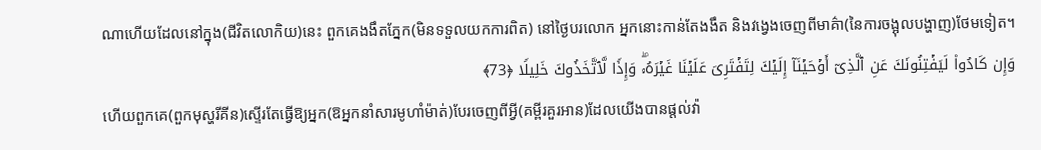ណាហើយដែលនៅក្នុង(ជីវិតលោកិយ)នេះ ពួកគេងងឹតភ្នែក(មិនទទួលយកការពិត) នៅថ្ងៃបរលោក អ្នកនោះកាន់តែងងឹត និងវង្វេងចេញពីមាគ៌ា(នៃការចង្អុលបង្ហាញ)ថែមទៀត។
وَإِن كَادُوا۟ لَیَفۡتِنُونَكَ عَنِ ٱلَّذِیۤ أَوۡحَیۡنَاۤ إِلَیۡكَ لِتَفۡتَرِیَ عَلَیۡنَا غَیۡرَهُۥۖ وَإِذࣰا لَّٱتَّخَذُوكَ خَلِیلࣰا ﴿73﴾
ហើយពួកគេ(ពួកមុស្ហរីគីន)ស្ទើរតែធ្វើឱ្យអ្នក(ឱអ្នកនាំសារមូហាំម៉ាត់)បែរចេញពីអ្វី(គម្ពីរគួរអាន)ដែលយើងបានផ្ដល់វ៉ា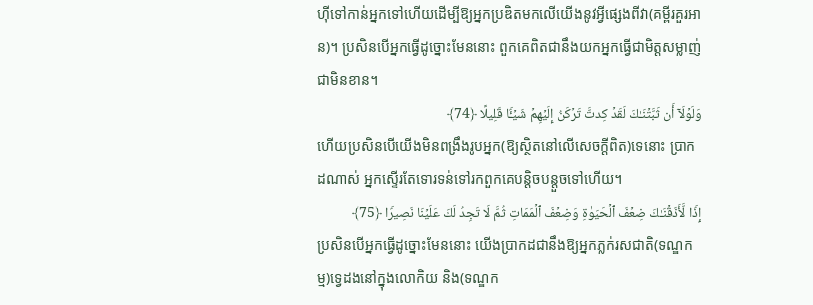ហ៊ីទៅកាន់អ្នកទៅហើយដើម្បីឱ្យអ្នកប្រឌិតមកលើយើងនូវអ្វីផ្សេងពីវា(គម្ពីរគួរអាន)។ ប្រសិនបើអ្នកធ្វើដូច្នោះមែននោះ ពួកគេពិតជានឹងយកអ្នកធ្វើជាមិត្តសម្លាញ់ជាមិនខាន។
وَلَوۡلَاۤ أَن ثَبَّتۡنَـٰكَ لَقَدۡ كِدتَّ تَرۡكَنُ إِلَیۡهِمۡ شَیۡـࣰٔا قَلِیلًا ﴿74﴾
ហើយប្រសិនបើយើងមិនពង្រឹងរូបអ្នក(ឱ្យស្ថិតនៅលើសេចក្តីពិត)ទេនោះ ប្រាកដណាស់ អ្នកស្ទើរតែទោរទន់ទៅរកពួកគេបន្តិចបន្តួចទៅហើយ។
إِذࣰا لَّأَذَقۡنَـٰكَ ضِعۡفَ ٱلۡحَیَوٰةِ وَضِعۡفَ ٱلۡمَمَاتِ ثُمَّ لَا تَجِدُ لَكَ عَلَیۡنَا نَصِیرࣰا ﴿75﴾
ប្រសិនបើអ្នកធ្វើដូច្នោះមែននោះ យើងប្រាកដជានឹងឱ្យអ្នកភ្លក់រសជាតិ(ទណ្ឌកម្ម)ទ្វេដងនៅក្នុងលោកិយ និង(ទណ្ឌក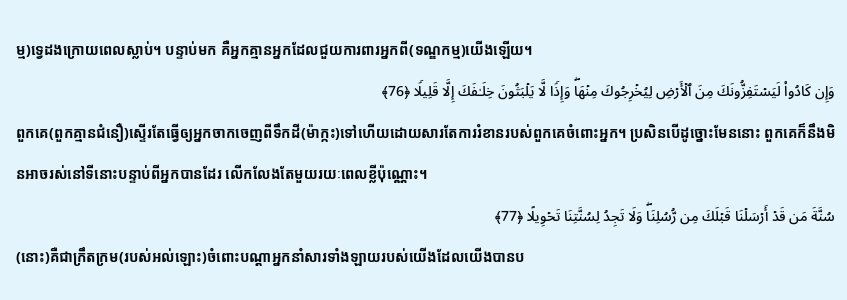ម្ម)ទ្វេដងក្រោយពេលស្លាប់។ បន្ទាប់មក គឺអ្នកគ្មានអ្នកដែលជួយការពារអ្នកពី(ទណ្ឌកម្ម)យើងឡើយ។
وَإِن كَادُوا۟ لَیَسۡتَفِزُّونَكَ مِنَ ٱلۡأَرۡضِ لِیُخۡرِجُوكَ مِنۡهَاۖ وَإِذࣰا لَّا یَلۡبَثُونَ خِلَـٰفَكَ إِلَّا قَلِیلࣰا ﴿76﴾
ពួកគេ(ពួកគ្មានជំនឿ)ស្ទើរតែធ្វើឲ្យអ្នកចាកចេញពីទឹកដី(ម៉ាក្កះ)ទៅហើយដោយសារតែការរំខានរបស់ពួកគេចំពោះអ្នក។ ប្រសិនបើដូច្នោះមែននោះ ពួកគេក៏នឹងមិនអាចរស់នៅទីនោះបន្ទាប់ពីអ្នកបានដែរ លើកលែងតែមួយរយៈពេលខ្លីប៉ុណ្ណោះ។
سُنَّةَ مَن قَدۡ أَرۡسَلۡنَا قَبۡلَكَ مِن رُّسُلِنَاۖ وَلَا تَجِدُ لِسُنَّتِنَا تَحۡوِیلًا ﴿77﴾
(នោះ)គឺជាក្រឹតក្រម(របស់អល់ឡោះ)ចំពោះបណ្តាអ្នកនាំសារទាំងឡាយរបស់យើងដែលយើងបានប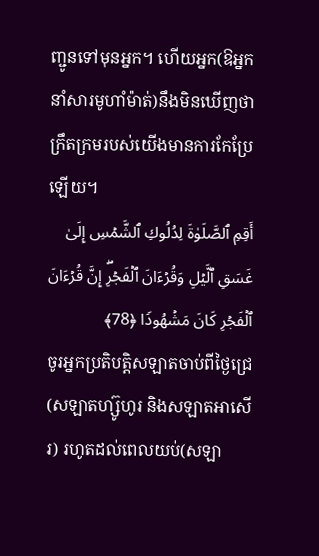ញ្ជូនទៅមុនអ្នក។ ហើយអ្នក(ឱអ្នកនាំសារមូហាំម៉ាត់)នឹងមិនឃើញថា ក្រឹតក្រមរបស់យើងមានការកែប្រែឡើយ។
أَقِمِ ٱلصَّلَوٰةَ لِدُلُوكِ ٱلشَّمۡسِ إِلَىٰ غَسَقِ ٱلَّیۡلِ وَقُرۡءَانَ ٱلۡفَجۡرِۖ إِنَّ قُرۡءَانَ ٱلۡفَجۡرِ كَانَ مَشۡهُودࣰا ﴿78﴾
ចូរអ្នកប្រតិបត្តិសឡាតចាប់ពីថ្ងៃជ្រេ(សឡាតហ្ស៊ូហូរ និងសឡាតអាសើរ) រហូតដល់ពេលយប់(សឡា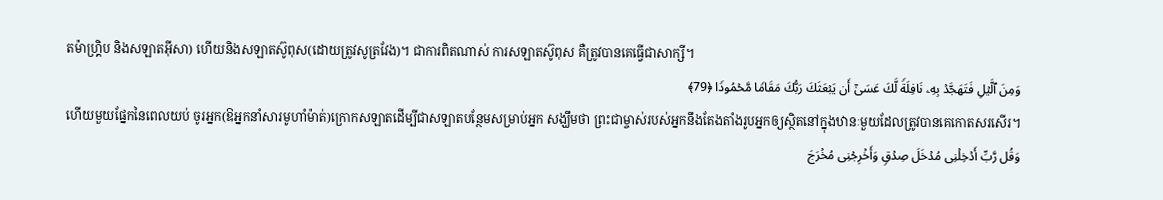តម៉ាហ្គ្រិប និងសឡាតអ៊ីសា) ហើយនិងសឡាតស៊ូពុស(ដោយត្រូវសូត្រវែង)។ ជាការពិតណាស់ ការសឡាតស៊ូពុស គឺត្រូវបានគេធ្វើជាសាក្សី។
وَمِنَ ٱلَّیۡلِ فَتَهَجَّدۡ بِهِۦ نَافِلَةࣰ لَّكَ عَسَىٰۤ أَن یَبۡعَثَكَ رَبُّكَ مَقَامࣰا مَّحۡمُودࣰا ﴿79﴾
ហើយមួយផ្នែកនៃពេលយប់ ចូរអ្នក(ឱអ្នកនាំសារមូហាំម៉ាត់)ក្រោកសឡាតដើម្បីជាសឡាតបន្ថែមសម្រាប់អ្នក សង្ឃឹមថា ព្រះជាម្ចាស់របស់អ្នកនឹងតែងតាំងរូបអ្នកឲ្យស្ថិតនៅក្នុងឋានៈមួយដែលត្រូវបានគេកោតសរសើរ។
وَقُل رَّبِّ أَدۡخِلۡنِی مُدۡخَلَ صِدۡقࣲ وَأَخۡرِجۡنِی مُخۡرَجَ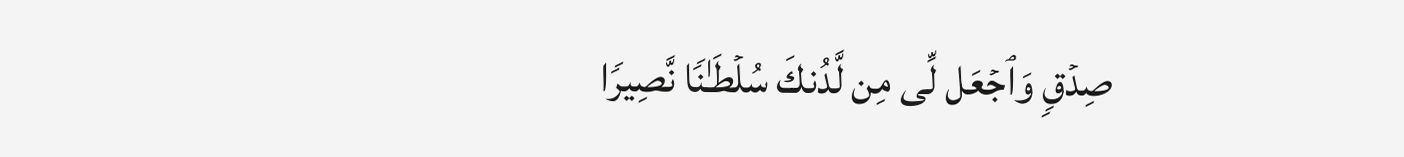صِدۡقࣲ وَٱجۡعَل لِّی مِن لَّدُنكَ سُلۡطَـٰنࣰا نَّصِیرࣰا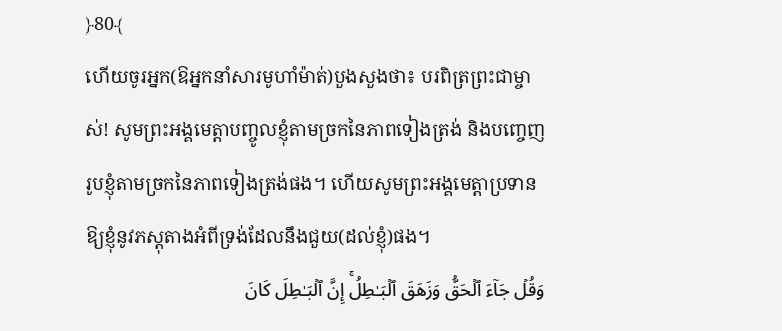﴿80﴾
ហើយចូរអ្នក(ឱអ្នកនាំសារមូហាំម៉ាត់)បួងសួងថា៖ បរពិត្រព្រះជាម្ចាស់! សូមព្រះអង្គមេត្តាបញ្ចូលខ្ញុំតាមច្រកនៃភាពទៀងត្រង់ និងបញ្ចេញរូបខ្ញុំតាមច្រកនៃភាពទៀងត្រង់ផង។ ហើយសូមព្រះអង្គមេត្តាប្រទានឱ្យខ្ញុំនូវភស្តុតាងអំពីទ្រង់ដែលនឹងជួយ(ដល់ខ្ញុំ)ផង។
وَقُلۡ جَاۤءَ ٱلۡحَقُّ وَزَهَقَ ٱلۡبَـٰطِلُۚ إِنَّ ٱلۡبَـٰطِلَ كَانَ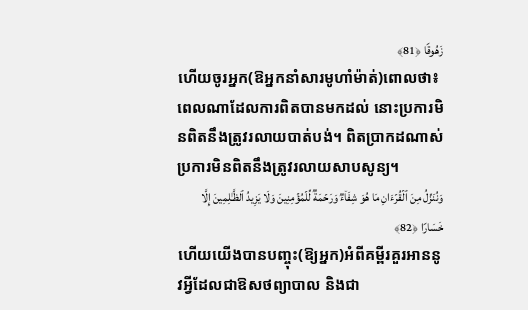زَهُوقࣰا ﴿81﴾
ហើយចូរអ្នក(ឱអ្នកនាំសារមូហាំម៉ាត់)ពោលថា៖ ពេលណាដែលការពិតបានមកដល់ នោះប្រការមិនពិតនឹងត្រូវរលាយបាត់បង់។ ពិតប្រាកដណាស់ ប្រការមិនពិតនឹងត្រូវរលាយសាបសូន្យ។
وَنُنَزِّلُ مِنَ ٱلۡقُرۡءَانِ مَا هُوَ شِفَاۤءࣱ وَرَحۡمَةࣱ لِّلۡمُؤۡمِنِینَ وَلَا یَزِیدُ ٱلظَّـٰلِمِینَ إِلَّا خَسَارࣰا ﴿82﴾
ហើយយើងបានបញ្ចុះ(ឱ្យអ្នក)អំពីគម្ពីរគួរអាននូវអ្វីដែលជាឱសថព្យាបាល និងជា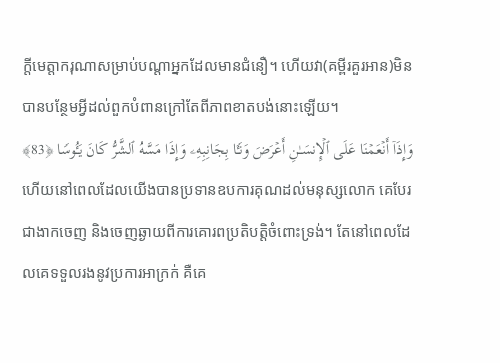ក្តីមេត្តាករុណាសម្រាប់បណ្ដាអ្នកដែលមានជំនឿ។ ហើយវា(គម្ពីរគួរអាន)មិនបានបន្ថែមអ្វីដល់ពួកបំពានក្រៅតែពីភាពខាតបង់នោះឡើយ។
وَإِذَاۤ أَنۡعَمۡنَا عَلَى ٱلۡإِنسَـٰنِ أَعۡرَضَ وَنَـَٔا بِجَانِبِهِۦ وَإِذَا مَسَّهُ ٱلشَّرُّ كَانَ یَـُٔوسࣰا ﴿83﴾
ហើយនៅពេលដែលយើងបានប្រទានឧបការគុណដល់មនុស្សលោក គេបែរជាងាកចេញ និងចេញឆ្ងាយពីការគោរពប្រតិបត្តិចំពោះទ្រង់។ តែនៅពេលដែលគេទទួលរងនូវប្រការអាក្រក់ គឺគេ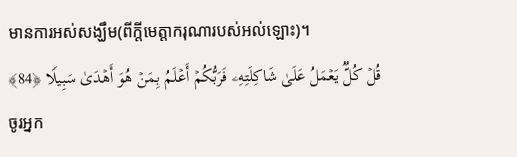មានការអស់សង្ឃឹម(ពីក្តីមេត្តាករុណារបស់អល់ឡោះ)។
قُلۡ كُلࣱّ یَعۡمَلُ عَلَىٰ شَاكِلَتِهِۦ فَرَبُّكُمۡ أَعۡلَمُ بِمَنۡ هُوَ أَهۡدَىٰ سَبِیلࣰا ﴿84﴾
ចូរអ្នក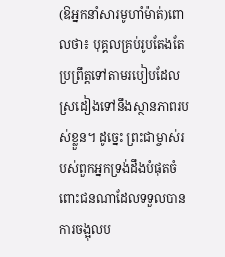(ឱអ្នកនាំសារមូហាំម៉ាត់)ពោលថា៖ បុគ្គលគ្រប់រូបតែងតែប្រព្រឹត្តទៅតាមរបៀបដែលស្រដៀងទៅនឹងស្ថានភាពរបស់ខ្លួន។ ដូច្នេះ ព្រះជាម្ចាស់របស់ពួកអ្នកទ្រង់ដឹងបំផុតចំពោះជនណាដែលទទួលបានការចង្អុលប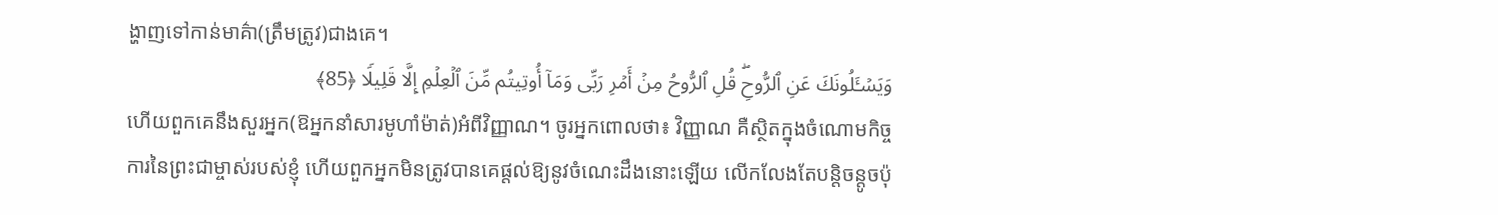ង្ហាញទៅកាន់មាគ៌ា(ត្រឹមត្រូវ)ជាងគេ។
وَیَسۡـَٔلُونَكَ عَنِ ٱلرُّوحِۖ قُلِ ٱلرُّوحُ مِنۡ أَمۡرِ رَبِّی وَمَاۤ أُوتِیتُم مِّنَ ٱلۡعِلۡمِ إِلَّا قَلِیلࣰا ﴿85﴾
ហើយពួកគេនឹងសួរអ្នក(ឱអ្នកនាំសារមូហាំម៉ាត់)អំពីវិញ្ញាណ។ ចូរអ្នកពោលថា៖ វិញ្ញាណ គឺស្ថិតក្នុងចំណោមកិច្ចការនៃព្រះជាម្ចាស់របស់ខ្ញុំ ហើយពួកអ្នកមិនត្រូវបានគេផ្តល់ឱ្យនូវចំណេះដឹងនោះឡើយ លើកលែងតែបន្តិចន្តូចប៉ុ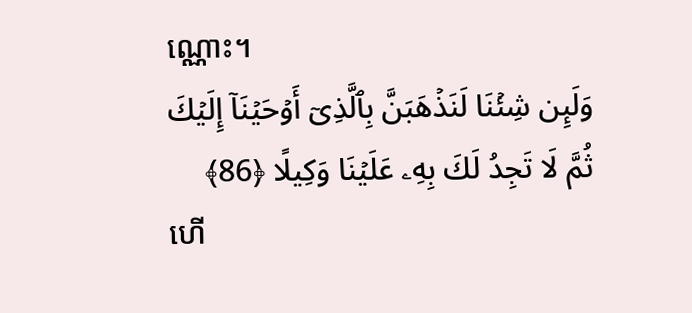ណ្ណោះ។
وَلَىِٕن شِئۡنَا لَنَذۡهَبَنَّ بِٱلَّذِیۤ أَوۡحَیۡنَاۤ إِلَیۡكَ ثُمَّ لَا تَجِدُ لَكَ بِهِۦ عَلَیۡنَا وَكِیلًا ﴿86﴾
ហើ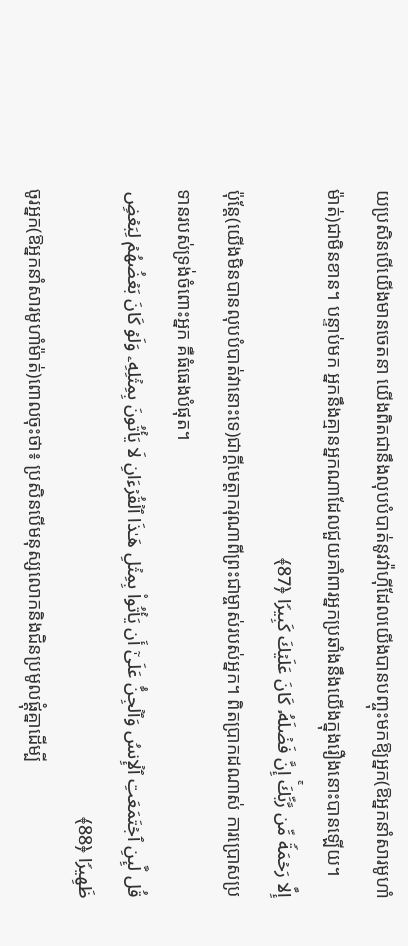យប្រសិនបើយើងមានចេតនា យើងពិតជានឹងលុបបំបាត់នូវវ៉ាហ៊ីដែលយើងបានបញ្ចុះមកឱ្យអ្នក(ឱអ្នកនាំសារមូហាំម៉ាត់)ជាមិនខាន។ បន្ទាប់មក អ្នកនឹងគ្មានអ្នកណាដែលជួយគាំពារអ្នកប្រឆាំងនឹងយើងក្នុងរឿងនោះបានឡើយ។
إِلَّا رَحۡمَةࣰ مِّن رَّبِّكَۚ إِنَّ فَضۡلَهُۥ كَانَ عَلَیۡكَ كَبِیرࣰا ﴿87﴾
ប៉ុន្តែ(យើងមិនបានលុបបំបាត់វានោះទេ)ជាក្ដីមេត្តាករុណាពីព្រះជាម្ចាស់របស់អ្នក។ ពិតប្រាកដណាស់ ការប្រោសប្រទានរបស់ទ្រង់ចំពោះអ្នក គឺធំធេងបំផុត។
قُل لَّىِٕنِ ٱجۡتَمَعَتِ ٱلۡإِنسُ وَٱلۡجِنُّ عَلَىٰۤ أَن یَأۡتُوا۟ بِمِثۡلِ هَـٰذَا ٱلۡقُرۡءَانِ لَا یَأۡتُونَ بِمِثۡلِهِۦ وَلَوۡ كَانَ بَعۡضُهُمۡ لِبَعۡضࣲ ظَهِیرࣰا ﴿88﴾
ចូរអ្នក(ឱអ្នកនាំសារមូហាំម៉ាត់)ពោលចុះថា៖ ប្រសិនបើមនុស្សលោកនិងជិនប្រមូលផ្ដុំគ្នាដើម្បី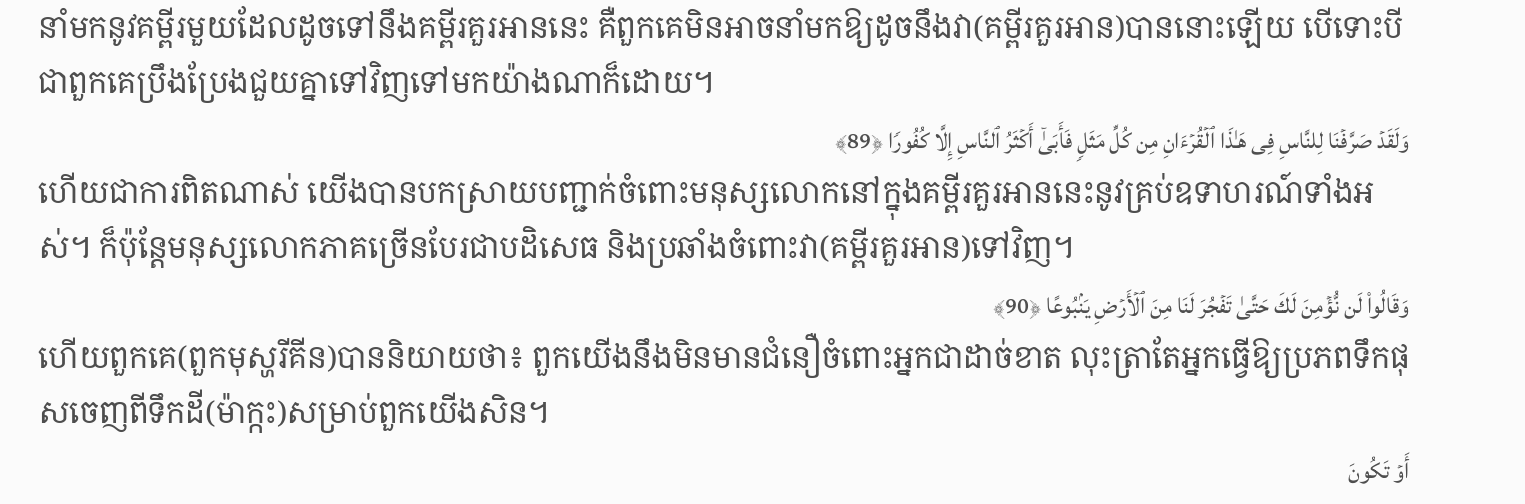នាំមកនូវគម្ពីរមួយដែលដូចទៅនឹងគម្ពីរគួរអាននេះ គឺពួកគេមិនអាចនាំមកឱ្យដូចនឹងវា(គម្ពីរគួរអាន)បាននោះឡើយ បើទោះបីជាពួកគេប្រឹងប្រែងជួយគ្នាទៅវិញទៅមកយ៉ាងណាក៏ដោយ។
وَلَقَدۡ صَرَّفۡنَا لِلنَّاسِ فِی هَـٰذَا ٱلۡقُرۡءَانِ مِن كُلِّ مَثَلࣲ فَأَبَىٰۤ أَكۡثَرُ ٱلنَّاسِ إِلَّا كُفُورࣰا ﴿89﴾
ហើយជាការពិតណាស់ យើងបានបកស្រាយបញ្ជាក់ចំពោះមនុស្សលោកនៅក្នុងគម្ពីរគួរអាននេះនូវគ្រប់ឧទាហរណ៍ទាំងអស់។ ក៏ប៉ុន្តែមនុស្សលោកភាគច្រើនបែរជាបដិសេធ និងប្រឆាំងចំពោះវា(គម្ពីរគួរអាន)ទៅវិញ។
وَقَالُوا۟ لَن نُّؤۡمِنَ لَكَ حَتَّىٰ تَفۡجُرَ لَنَا مِنَ ٱلۡأَرۡضِ یَنۢبُوعًا ﴿90﴾
ហើយពួកគេ(ពួកមុស្ហរីគីន)បាននិយាយថា៖ ពួកយើងនឹងមិនមានជំនឿចំពោះអ្នកជាដាច់ខាត លុះត្រាតែអ្នកធ្វើឱ្យប្រភពទឹកផុសចេញពីទឹកដី(ម៉ាក្កះ)សម្រាប់ពួកយើងសិន។
أَوۡ تَكُونَ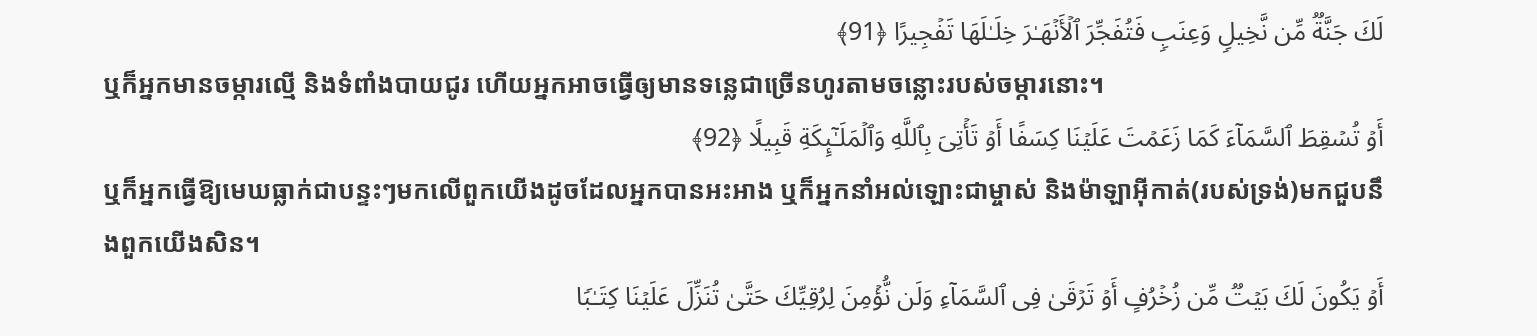لَكَ جَنَّةࣱ مِّن نَّخِیلࣲ وَعِنَبࣲ فَتُفَجِّرَ ٱلۡأَنۡهَـٰرَ خِلَـٰلَهَا تَفۡجِیرًا ﴿91﴾
ឬក៏អ្នកមានចម្ការល្មើ និងទំពាំងបាយជូរ ហើយអ្នកអាចធ្វើឲ្យមានទន្លេជាច្រើនហូរតាមចន្លោះរបស់ចម្ការនោះ។
أَوۡ تُسۡقِطَ ٱلسَّمَاۤءَ كَمَا زَعَمۡتَ عَلَیۡنَا كِسَفًا أَوۡ تَأۡتِیَ بِٱللَّهِ وَٱلۡمَلَـٰۤىِٕكَةِ قَبِیلًا ﴿92﴾
ឬក៏អ្នកធ្វើឱ្យមេឃធ្លាក់ជាបន្ទះៗមកលើពួកយើងដូចដែលអ្នកបានអះអាង ឬក៏អ្នកនាំអល់ឡោះជាម្ចាស់ និងម៉ាឡាអ៊ីកាត់(របស់ទ្រង់)មកជួបនឹងពួកយើងសិន។
أَوۡ یَكُونَ لَكَ بَیۡتࣱ مِّن زُخۡرُفٍ أَوۡ تَرۡقَىٰ فِی ٱلسَّمَاۤءِ وَلَن نُّؤۡمِنَ لِرُقِیِّكَ حَتَّىٰ تُنَزِّلَ عَلَیۡنَا كِتَـٰبࣰا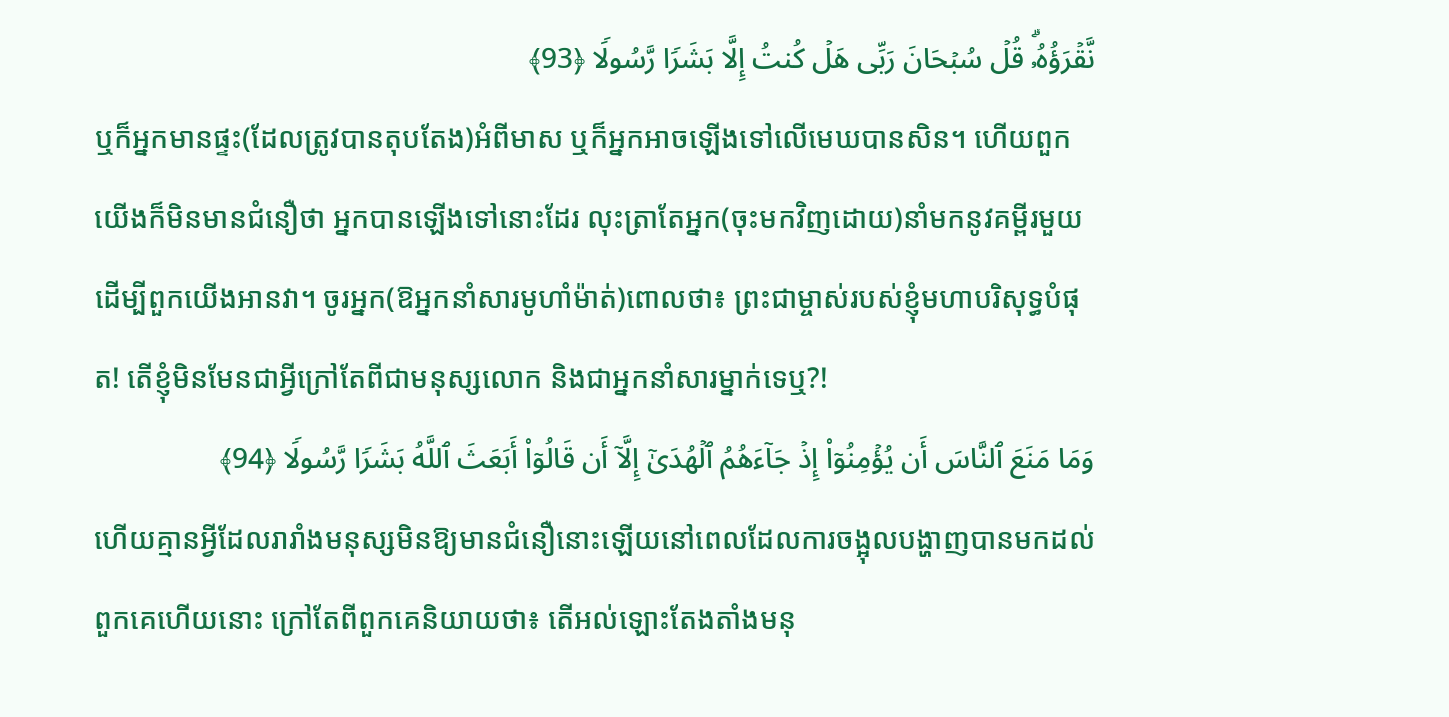نَّقۡرَؤُهُۥۗ قُلۡ سُبۡحَانَ رَبِّی هَلۡ كُنتُ إِلَّا بَشَرࣰا رَّسُولࣰا ﴿93﴾
ឬក៏អ្នកមានផ្ទះ(ដែលត្រូវបានតុបតែង)អំពីមាស ឬក៏អ្នកអាចឡើងទៅលើមេឃបានសិន។ ហើយពួកយើងក៏មិនមានជំនឿថា អ្នកបានឡើងទៅនោះដែរ លុះត្រាតែអ្នក(ចុះមកវិញដោយ)នាំមកនូវគម្ពីរមួយដើម្បីពួកយើងអានវា។ ចូរអ្នក(ឱអ្នកនាំសារមូហាំម៉ាត់)ពោលថា៖ ព្រះជាម្ចាស់របស់ខ្ញុំមហាបរិសុទ្ធបំផុត! តើខ្ញុំមិនមែនជាអ្វីក្រៅតែពីជាមនុស្សលោក និងជាអ្នកនាំសារម្នាក់ទេឬ?!
وَمَا مَنَعَ ٱلنَّاسَ أَن یُؤۡمِنُوۤا۟ إِذۡ جَاۤءَهُمُ ٱلۡهُدَىٰۤ إِلَّاۤ أَن قَالُوۤا۟ أَبَعَثَ ٱللَّهُ بَشَرࣰا رَّسُولࣰا ﴿94﴾
ហើយគ្មានអ្វីដែលរារាំងមនុស្សមិនឱ្យមានជំនឿនោះឡើយនៅពេលដែលការចង្អុលបង្ហាញបានមកដល់ពួកគេហើយនោះ ក្រៅតែពីពួកគេនិយាយថា៖ តើអល់ឡោះតែងតាំងមនុ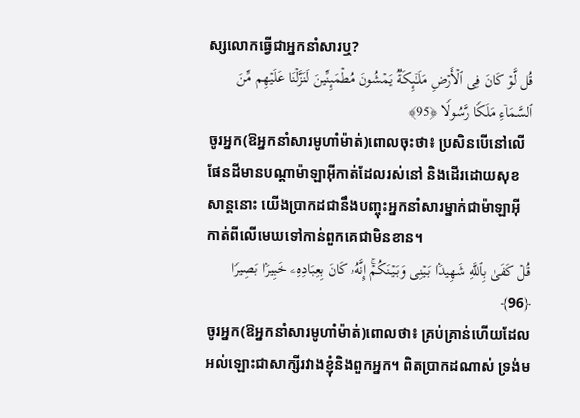ស្សលោកធ្វើជាអ្នកនាំសារឬ?
قُل لَّوۡ كَانَ فِی ٱلۡأَرۡضِ مَلَـٰۤىِٕكَةࣱ یَمۡشُونَ مُطۡمَىِٕنِّینَ لَنَزَّلۡنَا عَلَیۡهِم مِّنَ ٱلسَّمَاۤءِ مَلَكࣰا رَّسُولࣰا ﴿95﴾
ចូរអ្នក(ឱអ្នកនាំសារមូហាំម៉ាត់)ពោលចុះថា៖ ប្រសិនបើនៅលើផែនដីមានបណ្ដាម៉ាឡាអ៊ីកាត់ដែលរស់នៅ និងដើរដោយសុខសាន្តនោះ យើងប្រាកដជានឹងបញ្ចុះអ្នកនាំសារម្នាក់ជាម៉ាឡាអ៊ីកាត់ពីលើមេឃទៅកាន់ពួកគេជាមិនខាន។
قُلۡ كَفَىٰ بِٱللَّهِ شَهِیدَۢا بَیۡنِی وَبَیۡنَكُمۡۚ إِنَّهُۥ كَانَ بِعِبَادِهِۦ خَبِیرَۢا بَصِیرࣰا ﴿96﴾
ចូរអ្នក(ឱអ្នកនាំសារមូហាំម៉ាត់)ពោលថា៖ គ្រប់គ្រាន់ហើយដែលអល់ឡោះជាសាក្សីរវាងខ្ញុំនិងពួកអ្នក។ ពិតប្រាកដណាស់ ទ្រង់ម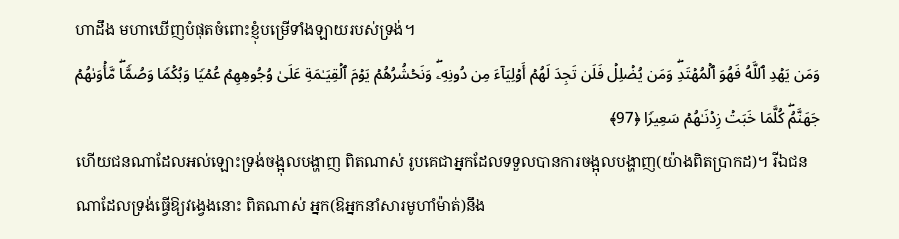ហាដឹង មហាឃើញបំផុតចំពោះខ្ញុំបម្រើទាំងឡាយរបស់ទ្រង់។
وَمَن یَهۡدِ ٱللَّهُ فَهُوَ ٱلۡمُهۡتَدِۖ وَمَن یُضۡلِلۡ فَلَن تَجِدَ لَهُمۡ أَوۡلِیَاۤءَ مِن دُونِهِۦۖ وَنَحۡشُرُهُمۡ یَوۡمَ ٱلۡقِیَـٰمَةِ عَلَىٰ وُجُوهِهِمۡ عُمۡیࣰا وَبُكۡمࣰا وَصُمࣰّاۖ مَّأۡوَىٰهُمۡ جَهَنَّمُۖ كُلَّمَا خَبَتۡ زِدۡنَـٰهُمۡ سَعِیرࣰا ﴿97﴾
ហើយជនណាដែលអល់ឡោះទ្រង់ចង្អុលបង្ហាញ ពិតណាស់ រូបគេជាអ្នកដែលទទួលបានការចង្អុលបង្ហាញ(យ៉ាងពិតប្រាកដ)។ រីឯជនណាដែលទ្រង់ធ្វើឱ្យវង្វេងនោះ ពិតណាស់ អ្នក(ឱអ្នកនាំសារមូហាំម៉ាត់)នឹង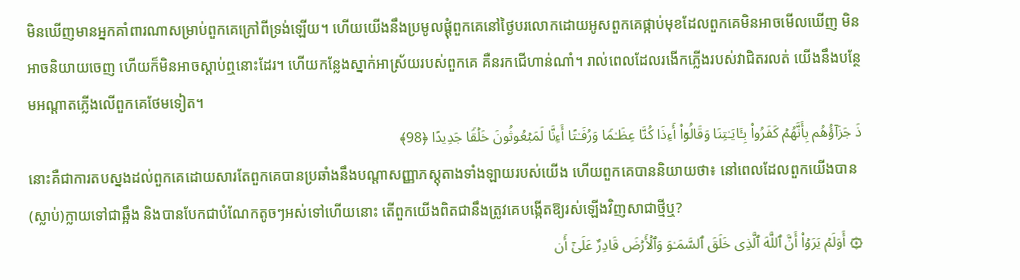មិនឃើញមានអ្នកគាំពារណាសម្រាប់ពួកគេក្រៅពីទ្រង់ឡើយ។ ហើយយើងនឹងប្រមូលផ្ដុំពួកគេនៅថ្ងៃបរលោកដោយអូសពួកគេផ្កាប់មុខដែលពួកគេមិនអាចមើលឃើញ មិនអាចនិយាយចេញ ហើយក៏មិនអាចស្ដាប់ឮនោះដែរ។ ហើយកន្លែងស្នាក់អាស្រ័យរបស់ពួកគេ គឺនរកជើហាន់ណាំ។ រាល់ពេលដែលរងើកភ្លើងរបស់វាជិតរលត់ យើងនឹងបន្ថែមអណ្ដាតភ្លើងលើពួកគេថែមទៀត។
ذَ جَزَاۤؤُهُم بِأَنَّهُمۡ كَفَرُوا۟ بِـَٔایَـٰتِنَا وَقَالُوۤا۟ أَءِذَا كُنَّا عِظَـٰمࣰا وَرُفَـٰتًا أَءِنَّا لَمَبۡعُوثُونَ خَلۡقࣰا جَدِیدًا ﴿98﴾
នោះគឺជាការតបស្នងដល់ពួកគេដោយសារតែពួកគេបានប្រឆាំងនឹងបណ្តាសញ្ញាភស្តុតាងទាំងឡាយរបស់យើង ហើយពួកគេបាននិយាយថា៖ នៅពេលដែលពួកយើងបាន(ស្លាប់)ក្លាយទៅជាឆ្អឹង និងបានបែកជាបំណែកតូចៗអស់ទៅហើយនោះ តើពួកយើងពិតជានឹងត្រូវគេបង្កើតឱ្យរស់ឡើងវិញសាជាថ្មីឬ?
۞ أَوَلَمۡ یَرَوۡا۟ أَنَّ ٱللَّهَ ٱلَّذِی خَلَقَ ٱلسَّمَـٰوَ وَٱلۡأَرۡضَ قَادِرٌ عَلَىٰۤ أَن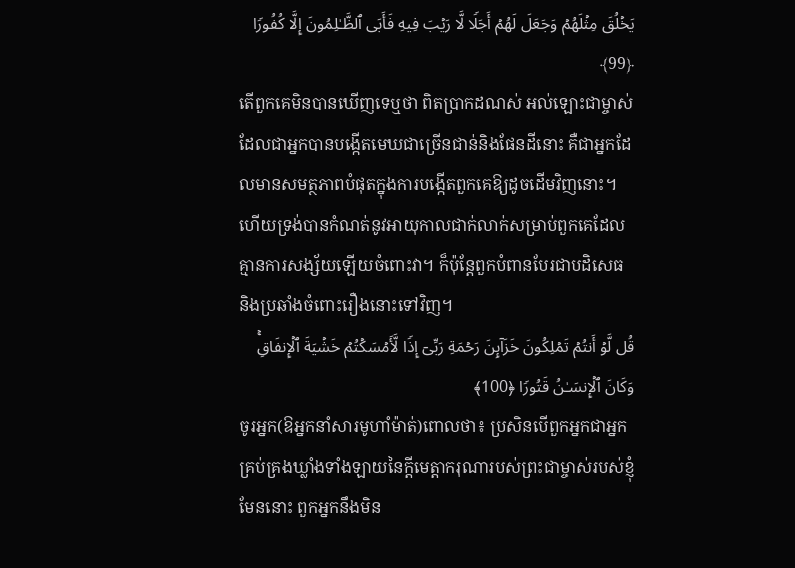یَخۡلُقَ مِثۡلَهُمۡ وَجَعَلَ لَهُمۡ أَجَلࣰا لَّا رَیۡبَ فِیهِ فَأَبَى ٱلظَّـٰلِمُونَ إِلَّا كُفُورࣰا ﴿99﴾
តើពួកគេមិនបានឃើញទេឬថា ពិតប្រាកដណស់ អល់ឡោះជាម្ចាស់ដែលជាអ្នកបានបង្កើតមេឃជាច្រើនជាន់និងផែនដីនោះ គឺជាអ្នកដែលមានសមត្ថភាពបំផុតក្នុងការបង្កើតពួកគេឱ្យដូចដើមវិញនោះ។ ហើយទ្រង់បានកំណត់នូវអាយុកាលជាក់លាក់សម្រាប់ពួកគេដែលគ្មានការសង្ស័យឡើយចំពោះវា។ ក៏ប៉ុន្តែពួកបំពានបែរជាបដិសេធ និងប្រឆាំងចំពោះរឿងនោះទៅវិញ។
قُل لَّوۡ أَنتُمۡ تَمۡلِكُونَ خَزَاۤىِٕنَ رَحۡمَةِ رَبِّیۤ إِذࣰا لَّأَمۡسَكۡتُمۡ خَشۡیَةَ ٱلۡإِنفَاقِۚ وَكَانَ ٱلۡإِنسَـٰنُ قَتُورࣰا ﴿100﴾
ចូរអ្នក(ឱអ្នកនាំសារមូហាំម៉ាត់)ពោលថា៖ ប្រសិនបើពួកអ្នកជាអ្នកគ្រប់គ្រងឃ្លាំងទាំងឡាយនៃក្តីមេត្តាករុណារបស់ព្រះជាម្ចាស់របស់ខ្ញុំមែននោះ ពួកអ្នកនឹងមិន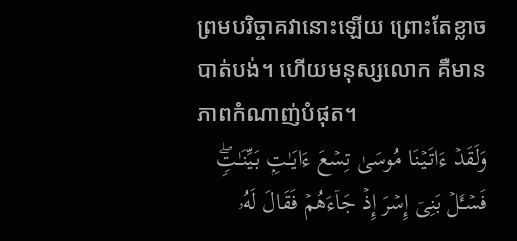ព្រមបរិច្ចាគវានោះឡើយ ព្រោះតែខ្លាចបាត់បង់។ ហើយមនុស្សលោក គឺមានភាពកំណាញ់បំផុត។
وَلَقَدۡ ءَاتَیۡنَا مُوسَىٰ تِسۡعَ ءَایَـٰتِۭ بَیِّنَـٰتࣲۖ فَسۡـَٔلۡ بَنِیۤ إِسۡرَ إِذۡ جَاۤءَهُمۡ فَقَالَ لَهُۥ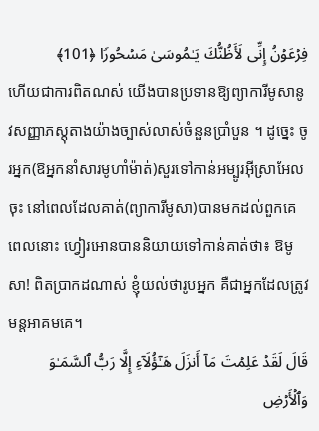فِرۡعَوۡنُ إِنِّی لَأَظُنُّكَ یَـٰمُوسَىٰ مَسۡحُورࣰا ﴿101﴾
ហើយជាការពិតណស់ យើងបានប្រទានឱ្យព្យាការីមូសានូវសញ្ញាភស្តុតាងយ៉ាងច្បាស់លាស់ចំនួនប្រាំបួន ។ ដូច្នេះ ចូរអ្នក(ឱអ្នកនាំសារមូហាំម៉ាត់)សួរទៅកាន់អម្បូរអ៊ីស្រាអែលចុះ នៅពេលដែលគាត់(ព្យាការីមូសា)បានមកដល់ពួកគេ ពេលនោះ ហ្វៀរអោនបាននិយាយទៅកាន់គាត់ថា៖ ឱមូសា! ពិតប្រាកដណាស់ ខ្ញុំយល់ថារូបអ្នក គឺជាអ្នកដែលត្រូវមន្តអាគមគេ។
قَالَ لَقَدۡ عَلِمۡتَ مَاۤ أَنزَلَ هَـٰۤؤُلَاۤءِ إِلَّا رَبُّ ٱلسَّمَـٰوَ وَٱلۡأَرۡضِ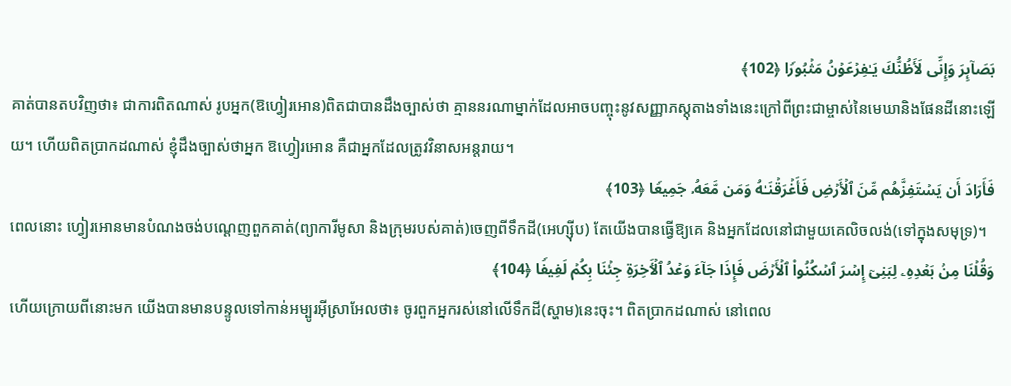بَصَاۤىِٕرَ وَإِنِّی لَأَظُنُّكَ یَـٰفِرۡعَوۡنُ مَثۡبُورࣰا ﴿102﴾
គាត់បានតបវិញថា៖ ជាការពិតណាស់ រូបអ្នក(ឱហ្វៀរអោន)ពិតជាបានដឹងច្បាស់ថា គ្មាននរណាម្នាក់ដែលអាចបញ្ចុះនូវសញ្ញាភស្តុតាងទាំងនេះក្រៅពីព្រះជាម្ចាស់នៃមេឃានិងផែនដីនោះឡើយ។ ហើយពិតប្រាកដណាស់ ខ្ញុំដឹងច្បាស់ថាអ្នក ឱហ្វៀរអោន គឺជាអ្នកដែលត្រូវវិនាសអន្តរាយ។
فَأَرَادَ أَن یَسۡتَفِزَّهُم مِّنَ ٱلۡأَرۡضِ فَأَغۡرَقۡنَـٰهُ وَمَن مَّعَهُۥ جَمِیعࣰا ﴿103﴾
ពេលនោះ ហ្វៀរអោនមានបំណងចង់បណ្តេញពួកគាត់(ព្យាការីមូសា និងក្រុមរបស់គាត់)ចេញពីទឹកដី(អេហ្ស៊ីប) តែយើងបានធ្វើឱ្យគេ និងអ្នកដែលនៅជាមួយគេលិចលង់(ទៅក្នុងសមុទ្រ)។
وَقُلۡنَا مِنۢ بَعۡدِهِۦ لِبَنِیۤ إِسۡرَ ٱسۡكُنُوا۟ ٱلۡأَرۡضَ فَإِذَا جَاۤءَ وَعۡدُ ٱلۡـَٔاخِرَةِ جِئۡنَا بِكُمۡ لَفِیفࣰا ﴿104﴾
ហើយក្រោយពីនោះមក យើងបានមានបន្ទូលទៅកាន់អម្បូរអ៊ីស្រាអែលថា៖ ចូរពួកអ្នករស់នៅលើទឹកដី(ស្ហាម)នេះចុះ។ ពិតប្រាកដណាស់ នៅពេល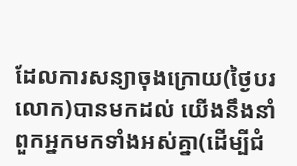ដែលការសន្យាចុងក្រោយ(ថ្ងៃបរលោក)បានមកដល់ យើងនឹងនាំពួកអ្នកមកទាំងអស់គ្នា(ដើម្បីជំ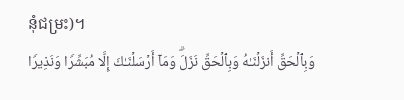នុំជម្រះ)។
وَبِٱلۡحَقِّ أَنزَلۡنَـٰهُ وَبِٱلۡحَقِّ نَزَلَۗ وَمَاۤ أَرۡسَلۡنَـٰكَ إِلَّا مُبَشِّرࣰا وَنَذِیرࣰا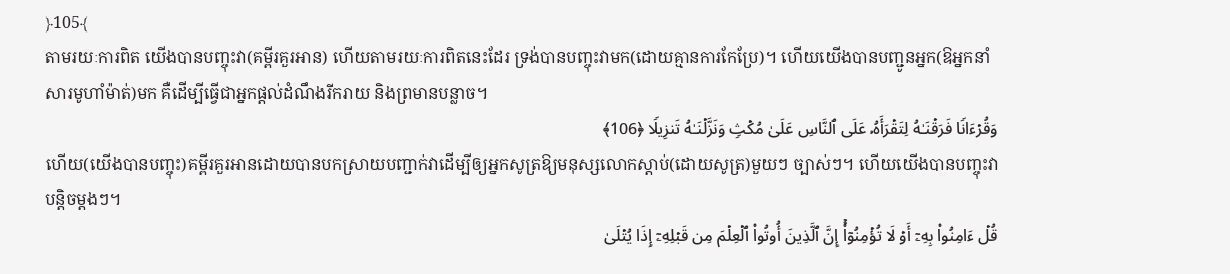﴿105﴾
តាមរយៈការពិត យើងបានបញ្ចុះវា(គម្ពីរគួរអាន) ហើយតាមរយៈការពិតនេះដែរ ទ្រង់បានបញ្ចុះវាមក(ដោយគ្មានការកែប្រែ)។ ហើយយើងបានបញ្ជូនអ្នក(ឱអ្នកនាំសារមូហាំម៉ាត់)មក គឺដើម្បីធ្វើជាអ្នកផ្ដល់ដំណឹងរីករាយ និងព្រមានបន្លាច។
وَقُرۡءَانࣰا فَرَقۡنَـٰهُ لِتَقۡرَأَهُۥ عَلَى ٱلنَّاسِ عَلَىٰ مُكۡثࣲ وَنَزَّلۡنَـٰهُ تَنزِیلࣰا ﴿106﴾
ហើយ(យើងបានបញ្ចុះ)គម្ពីរគួរអានដោយបានបកស្រាយបញ្ជាក់វាដើម្បីឲ្យអ្នកសូត្រឱ្យមនុស្សលោកស្ដាប់(ដោយសូត្រ)មួយៗ ច្បាស់ៗ។ ហើយយើងបានបញ្ចុះវាបន្តិចម្តងៗ។
قُلۡ ءَامِنُوا۟ بِهِۦۤ أَوۡ لَا تُؤۡمِنُوۤا۟ۚ إِنَّ ٱلَّذِینَ أُوتُوا۟ ٱلۡعِلۡمَ مِن قَبۡلِهِۦۤ إِذَا یُتۡلَىٰ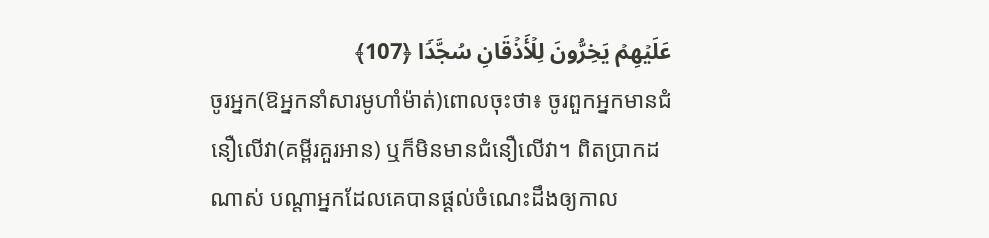عَلَیۡهِمۡ یَخِرُّونَ لِلۡأَذۡقَانِ سُجَّدࣰا ﴿107﴾
ចូរអ្នក(ឱអ្នកនាំសារមូហាំម៉ាត់)ពោលចុះថា៖ ចូរពួកអ្នកមានជំនឿលើវា(គម្ពីរគួរអាន) ឬក៏មិនមានជំនឿលើវា។ ពិតប្រាកដណាស់ បណ្តាអ្នកដែលគេបានផ្តល់ចំណេះដឹងឲ្យកាល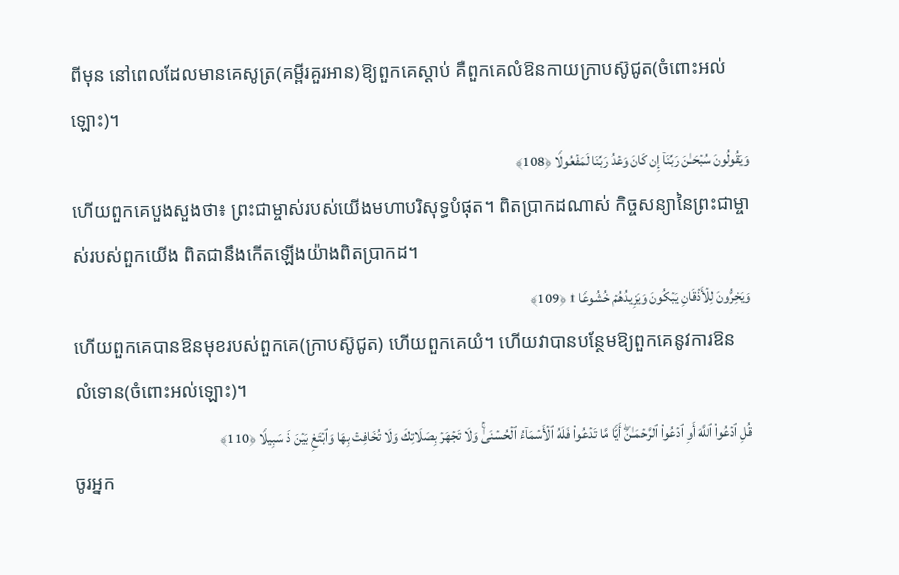ពីមុន នៅពេលដែលមានគេសូត្រ(គម្ពីរគួរអាន)ឱ្យពួកគេស្ដាប់ គឺពួកគេលំឱនកាយក្រាបស៊ូជូត(ចំពោះអល់ឡោះ)។
وَیَقُولُونَ سُبۡحَـٰنَ رَبِّنَاۤ إِن كَانَ وَعۡدُ رَبِّنَا لَمَفۡعُولࣰا ﴿108﴾
ហើយពួកគេបួងសួងថា៖ ព្រះជាម្ចាស់របស់យើងមហាបរិសុទ្ធបំផុត។ ពិតប្រាកដណាស់ កិច្ចសន្យានៃព្រះជាម្ចាស់របស់ពួកយើង ពិតជានឹងកើតឡើងយ៉ាងពិតប្រាកដ។
وَیَخِرُّونَ لِلۡأَذۡقَانِ یَبۡكُونَ وَیَزِیدُهُمۡ خُشُوعࣰا ۩ ﴿109﴾
ហើយពួកគេបានឱនមុខរបស់ពួកគេ(ក្រាបស៊ូជូត) ហើយពួកគេយំ។ ហើយវាបានបន្ថែមឱ្យពួកគេនូវការឱនលំទោន(ចំពោះអល់ឡោះ)។
قُلِ ٱدۡعُوا۟ ٱللَّهَ أَوِ ٱدۡعُوا۟ ٱلرَّحۡمَـٰنَۖ أَیࣰّا مَّا تَدۡعُوا۟ فَلَهُ ٱلۡأَسۡمَاۤءُ ٱلۡحُسۡنَىٰۚ وَلَا تَجۡهَرۡ بِصَلَاتِكَ وَلَا تُخَافِتۡ بِهَا وَٱبۡتَغِ بَیۡنَ ذَ سَبِیلࣰا ﴿110﴾
ចូរអ្នក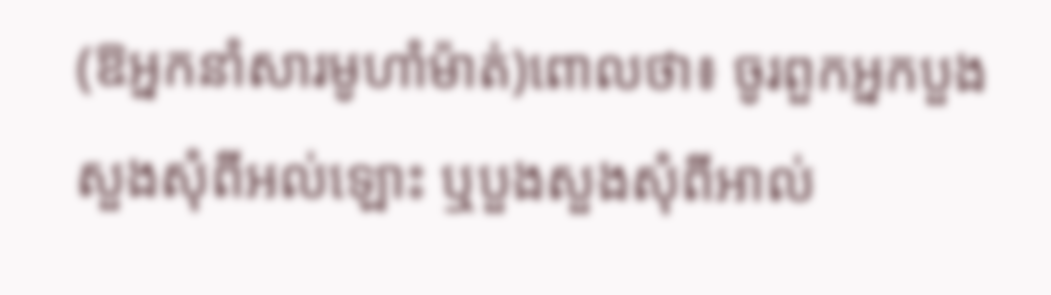(ឱអ្នកនាំសារមូហាំម៉ាត់)ពោលថា៖ ចូរពួកអ្នកបួងសួងសុំពីអល់ឡោះ ឬបួងសួងសុំពីអាល់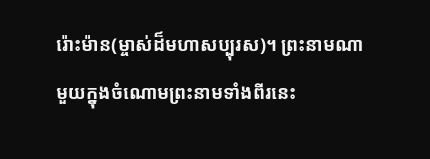រ៉ោះម៉ាន(ម្ចាស់ដ៏មហាសប្បុរស)។ ព្រះនាមណាមួយក្នុងចំណោមព្រះនាមទាំងពីរនេះ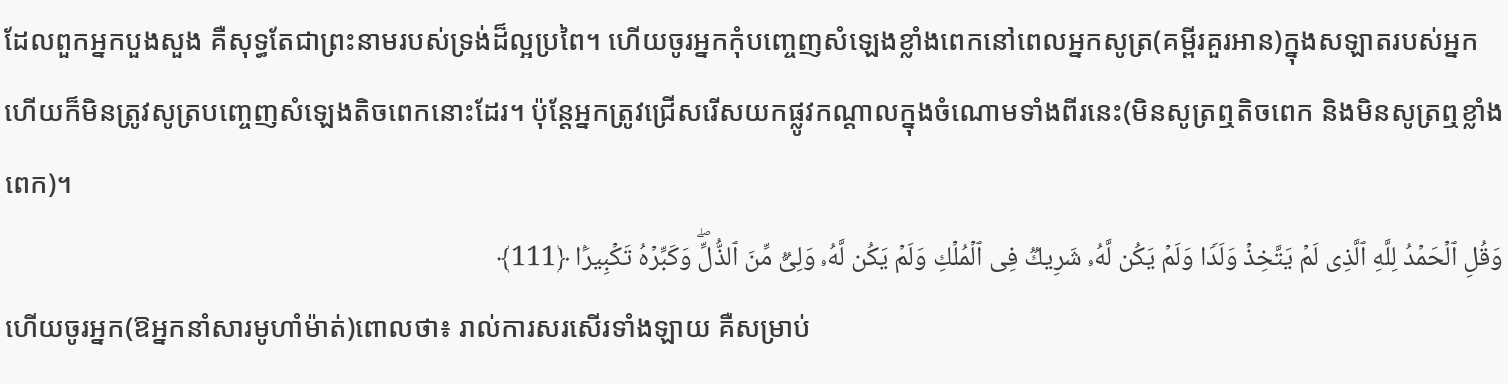ដែលពួកអ្នកបួងសួង គឺសុទ្ធតែជាព្រះនាមរបស់ទ្រង់ដ៏ល្អប្រពៃ។ ហើយចូរអ្នកកុំបញ្ចេញសំឡេងខ្លាំងពេកនៅពេលអ្នកសូត្រ(គម្ពីរគួរអាន)ក្នុងសឡាតរបស់អ្នក ហើយក៏មិនត្រូវសូត្របញ្ចេញសំឡេងតិចពេកនោះដែរ។ ប៉ុន្តែអ្នកត្រូវជ្រើសរើសយកផ្លូវកណ្ដាលក្នុងចំណោមទាំងពីរនេះ(មិនសូត្រឮតិចពេក និងមិនសូត្រឮខ្លាំងពេក)។
وَقُلِ ٱلۡحَمۡدُ لِلَّهِ ٱلَّذِی لَمۡ یَتَّخِذۡ وَلَدࣰا وَلَمۡ یَكُن لَّهُۥ شَرِیكࣱ فِی ٱلۡمُلۡكِ وَلَمۡ یَكُن لَّهُۥ وَلِیࣱّ مِّنَ ٱلذُّلِّۖ وَكَبِّرۡهُ تَكۡبِیرَۢا ﴿111﴾
ហើយចូរអ្នក(ឱអ្នកនាំសារមូហាំម៉ាត់)ពោលថា៖ រាល់ការសរសើរទាំងឡាយ គឺសម្រាប់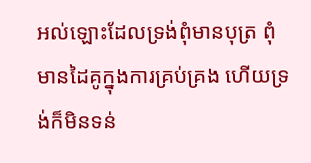អល់ឡោះដែលទ្រង់ពុំមានបុត្រ ពុំមានដៃគូក្នុងការគ្រប់គ្រង ហើយទ្រង់ក៏មិនទន់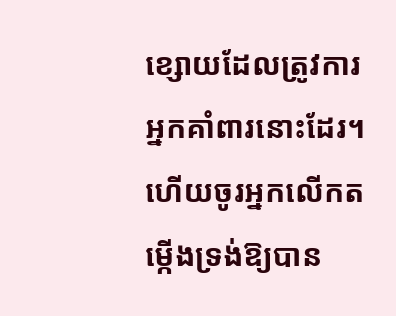ខ្សោយដែលត្រូវការអ្នកគាំពារនោះដែរ។ ហើយចូរអ្នកលើកតម្កើងទ្រង់ឱ្យបាន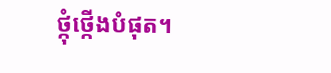ថ្កុំថ្កើងបំផុត។